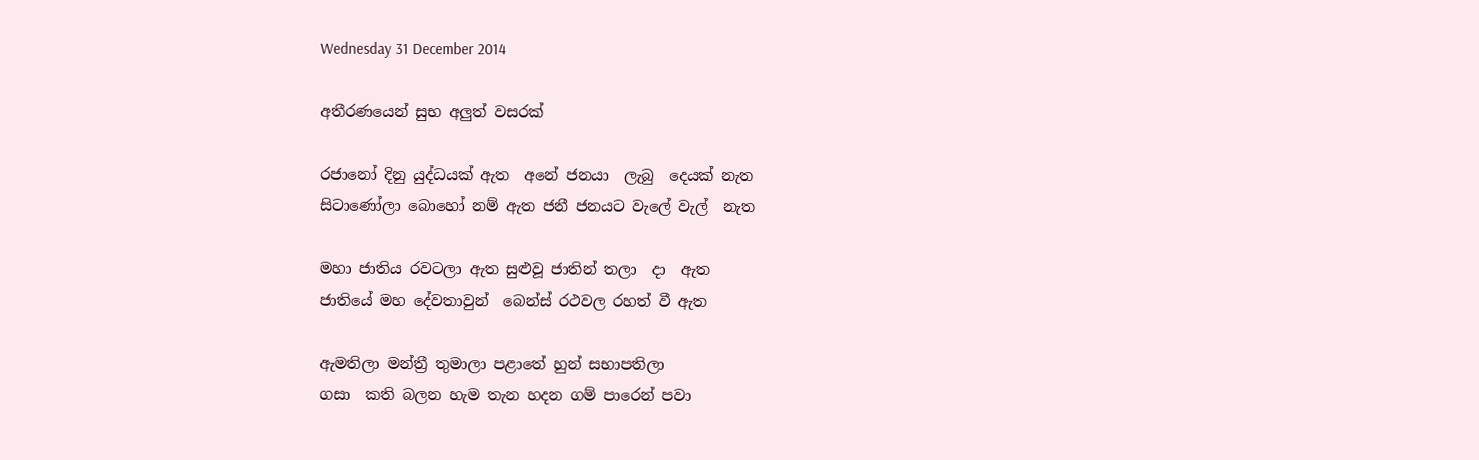Wednesday 31 December 2014

අතීරණයෙන් සුභ අලුත් වසරක්

රජානෝ දිනු යුද්ධයක් ඇත  අනේ ජනයා  ලැබු  දෙයක් නැත
සිටාණෝලා බොහෝ නම් ඇත ජනී ජනයට වැලේ වැල්  නැත

මහා ජාතිය රවටලා ඇත සුළුවූ ජාතින් තලා  දා  ඇත
ජාතියේ මහ දේවතාවුන්  බෙන්ස් රථවල රහත් වී ඇත

ඇමතිලා මන්ත්‍රී තුමාලා පළාතේ හුන් සභාපතිලා
ගසා  කති බලන හැම තැන හදන ගම් පාරෙන් පවා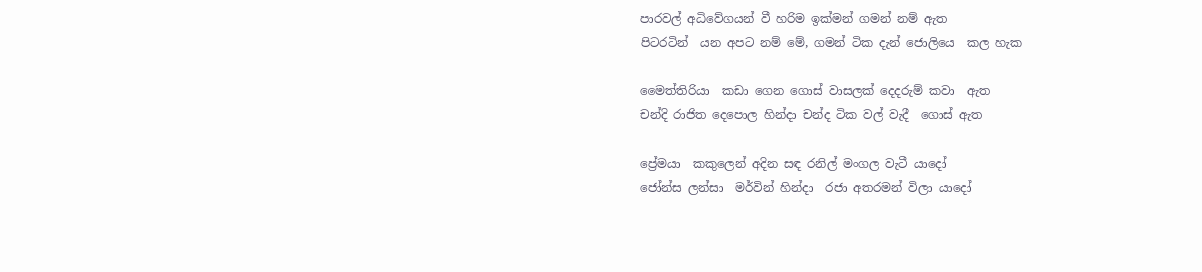පාරවල් අධිවේගයන් වී හරිම ඉක්මන් ගමන් නම් ඇත
පිටරටින්  යන අපට නම් මේ, ගමන් ටික දැන් ජොලියෙ  කල හැක

මෛත්තිරියා  කඩා ගෙන ගොස් වාසලක් දෙදරුම් කවා  ඇත
චන්දි රාජිත දෙපොල හින්දා චන්ද ටික වල් වැදී  ගොස් ඇත

ප්‍රේමයා  කකුලෙන් අදින සඳ රනිල් මංගල වැටී යාදෝ
ජෝන්ස ලන්සා  මර්වින් හින්දා  රජා අතරමන් විලා යාදෝ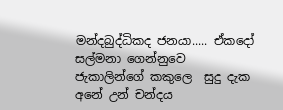මන්දබුද්ධිකද ජනයා..... ඒකදෝ සල්මනා ගෙන්නුවෙ
ජැකාලින්ගේ කකුලෙ  සුදු දැක අනේ උන් චන්දය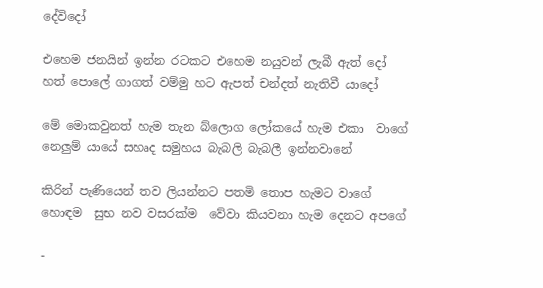දේවිදෝ

එහෙම ජනයින් ඉන්න රටකට එහෙම නයුවන් ලැබී ඇත් දෝ
හත් පොලේ ගාගත් වම්මු හට ඇපත් චන්දත් නැතිවී යාදෝ

මේ මොකවුනත් හැම තැන බ්ලොග ලෝකයේ හැම එකා  වාගේ
නෙලුම් යායේ සහෘද සමුහය බැබලි බැබලී ඉන්නවානේ

කිරින් පැණියෙන් තව ලියන්නට පතමි තොප හැමට වාගේ
හොඳම  සුභ නව වසරක්ම  වේවා කියවනා හැම දෙනට අපගේ

-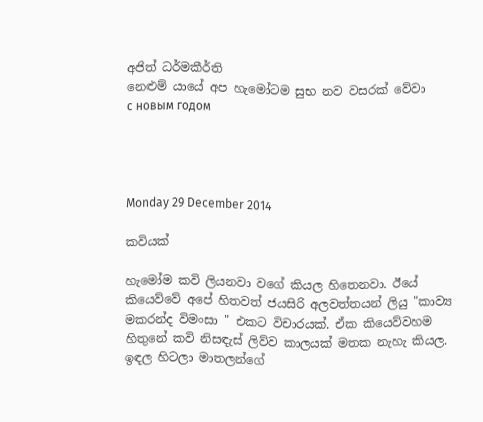අජිත් ධර්මකීර්ති
නෙළුම් යායේ අප හැමෝටම සුභ නව වසරක් වේවා
с новым годом




Monday 29 December 2014

කවියක්

හැමෝම කවි ලියනවා වගේ කියල හිතෙනවා. ඊයේ කියෙව්වේ අපේ හිතවත් ජයසිරි අලවත්තයන් ලියු "කාව්‍ය මකරන්ද විමංසා " එකට විචාරයක්. ඒක කියෙව්වහම හිතුනේ කවි නිසඳැස් ලිව්ව කාලයක් මතක නැහැ කියල. ඉඳල හිටලා මාතලන්ගේ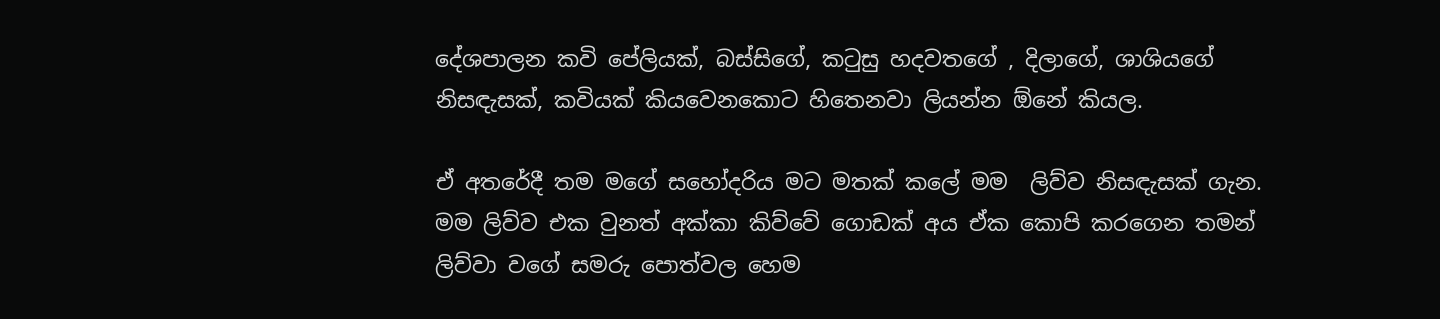දේශපාලන කවි පේලියක්, බස්සිගේ, කටුසු හදවතගේ , දිලාගේ, ශාශියගේ නිසඳැසක්, කවියක් කියවෙනකොට හිතෙනවා ලියන්න ඕනේ කියල.

ඒ අතරේදී තම මගේ සහෝදරිය මට මතක් කලේ මම  ලිව්ව නිසඳැසක් ගැන. මම ලිව්ව එක වුනත් අක්කා කිව්වේ ගොඩක් අය ඒක කොපි කරගෙන තමන් ලිව්වා වගේ සමරු පොත්වල හෙම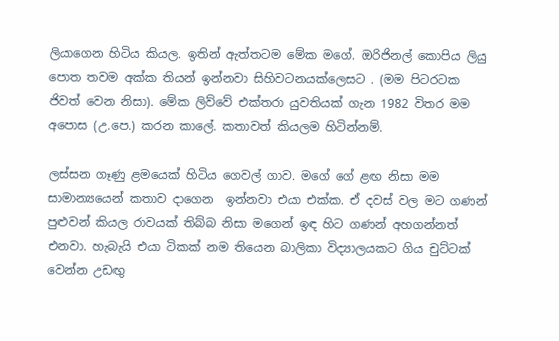ලියාගෙන හිටිය කියල. ඉතින් ඇත්තටම මේක මගේ. ඔරිජිනල් කොපිය ලියු පොත තවම අක්ක තියන් ඉන්නවා සිහිවටනයක්ලෙසට . (මම පිටරටක ජිවත් වෙන නිසා). මේක ලිව්වේ එක්තරා යුවතියක් ගැන 1982 විතර මම අපොස (උ.පෙ.) කරන කාලේ. කතාවත් කියලම හිටින්නම්.

ලස්සන ගෑණු ළමයෙක් හිටිය ගෙවල් ගාව. මගේ ගේ ළඟ නිසා මම සාමාන්‍යයෙන් කතාව දාගෙන  ඉන්නවා එයා එක්ක. ඒ දවස් වල මට ගණන් පුළුවන් කියල රාවයක් තිබ්බ නිසා මගෙන් ඉඳ හිට ගණන් අහගන්නත්  එනවා. හැබැයි එයා ටිකක් නම තියෙන බාලිකා විද්‍යාලයකට ගිය චුට්ටක් වෙන්න උඩඟු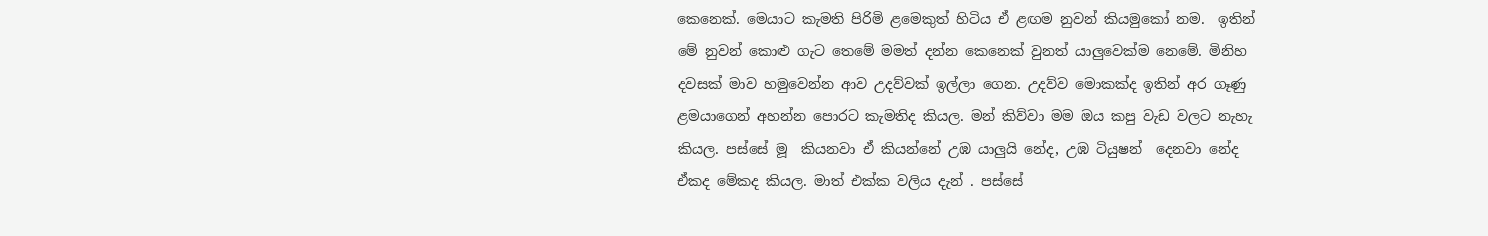කෙනෙක්. මෙයාට කැමති පිරිමි ළමෙකුත් හිටිය ඒ ළඟම නුවන් කියමුකෝ නම.  ඉතින් මේ නුවන් කොළු ගැට තෙමේ මමත් දන්න කෙනෙක් වුනත් යාලුවෙක්ම නෙමේ. මිනිහ දවසක් මාව හමුවෙන්න ආව උදව්වක් ඉල්ලා ගෙන. උදව්ව මොකක්ද ඉතින් අර ගෑණු  ළමයාගෙන් අහන්න පොරට කැමතිද කියල. මන් කිව්වා මම ඔය කපු වැඩ වලට නැහැ කියල. පස්සේ මූ  කියනවා ඒ කියන්නේ උඹ යාලුයි නේද, උඹ ටියුෂන්  දෙනවා නේද ඒකද මේකද කියල. මාත් එක්ක වලිය දැන් . පස්සේ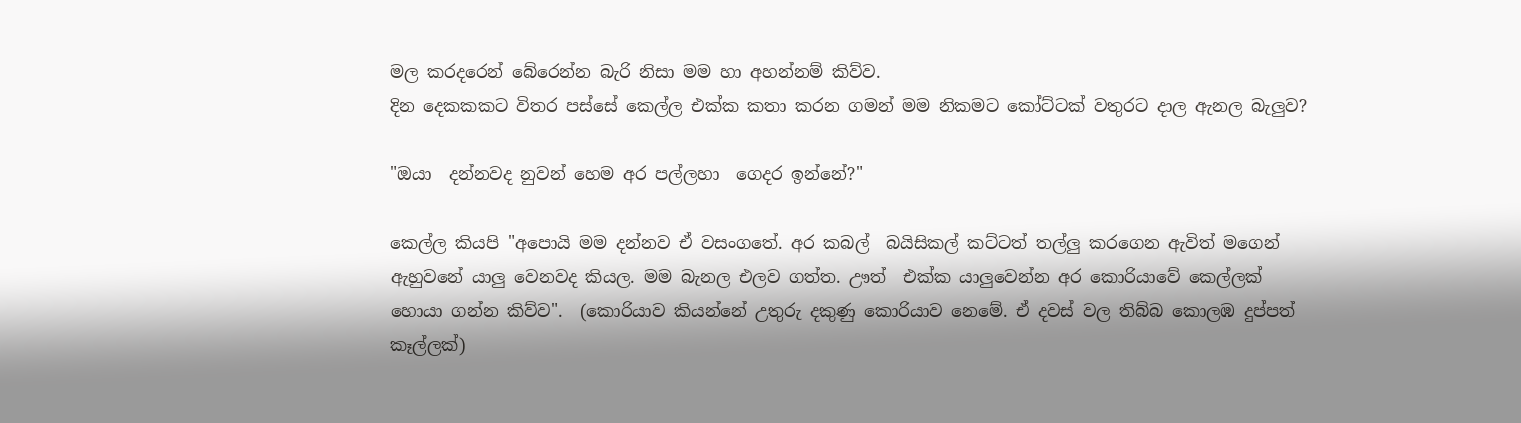මල කරදරෙන් බේරෙන්න බැරි නිසා මම හා අහන්නම් කිව්ව.
දින දෙකකකට විතර පස්සේ කෙල්ල එක්ක කතා කරන ගමන් මම නිකමට කෝට්ටක් වතුරට දාල ඇනල බැලුව?

"ඔයා  දන්නවද නුවන් හෙම අර පල්ලහා  ගෙදර ඉන්නේ?"

කෙල්ල කියපි "අපොයි මම දන්නව ඒ වසංගතේ. අර කබල්  බයිසිකල් කට්ටත් තල්ලු කරගෙන ඇවිත් මගෙන් ඇහුවනේ යාලු වෙනවද කියල. මම බැනල එලව ගත්ත. ඌත්  එක්ක යාලුවෙන්න අර කොරියාවේ කෙල්ලක් හොයා ගන්න කිව්ව".  (කොරියාව කියන්නේ උතුරු දකුණු කොරියාව නෙමේ. ඒ දවස් වල තිබ්බ කොලඹ දුප්පත් කෑල්ලක්)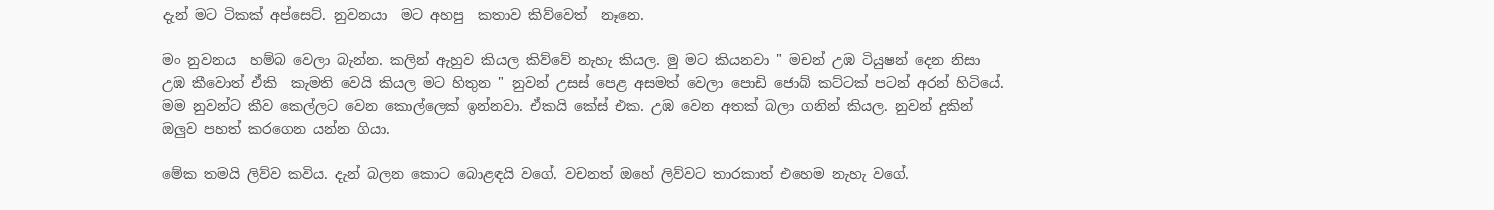දැන් මට ටිකක් අප්සෙට්. නුවනයා  මට අහපු  කතාව කිව්වෙත්  නෑනෙ.

මං නුවනය  හම්බ වෙලා බැන්න. කලින් ඇහුව කියල කිව්වේ නැහැ කියල. මු මට කියනවා " මචන් උඹ ටියුෂන් දෙන නිසා උඹ කීවොත් ඒකි  කැමති වෙයි කියල මට හිතුන " නුවන් උසස් පෙළ අසමත් වෙලා පොඩි ජොබ් කට්ටක් පටන් අරන් හිටියේ. මම නුවන්ට කීව කෙල්ලට වෙන කොල්ලෙක් ඉන්නවා. ඒකයි කේස් එක. උඹ වෙන අතක් බලා ගනින් කියල. නුවන් දුකින් ඔලුව පහත් කරගෙන යන්න ගියා.

මේක තමයි ලිව්ව කවිය. දැන් බලන කොට බොළඳයි වගේ. වචනත් ඔහේ ලිව්වට තාරකාත් එහෙම නැහැ වගේ.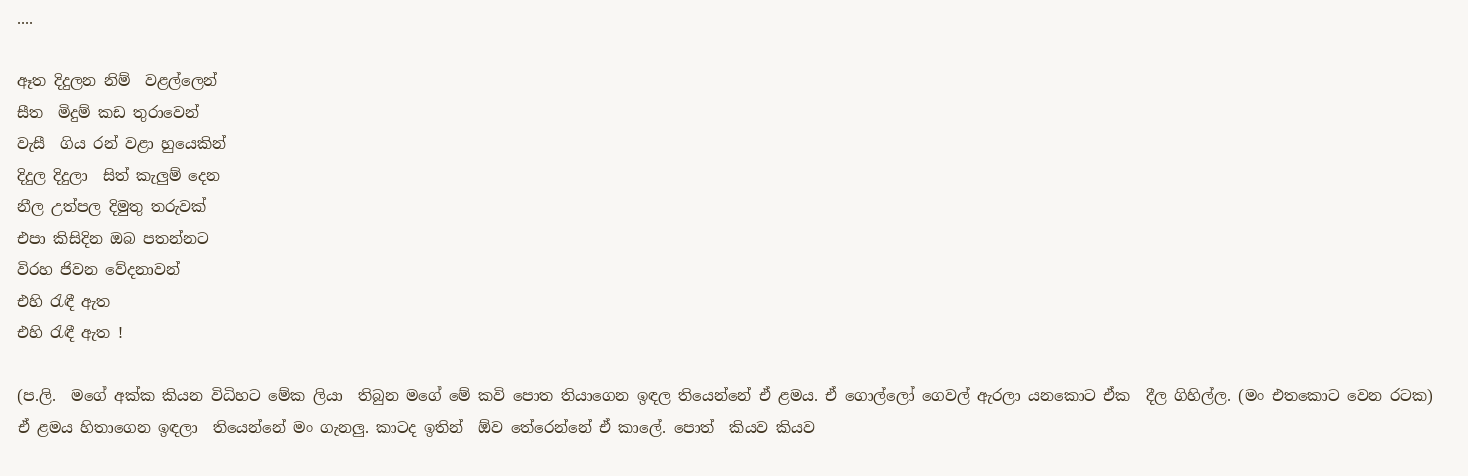....

ඈත දිදුලන නිම්  වළල්ලෙන්
සීත  මිදුම් කඩ තුරාවෙන්
වැසී  ගිය රන් වළා හුයෙකින්
දිදුල දිදුලා  සිත් කැලුම් දෙන
නීල උත්පල දිමුතු තරුවක්
එපා කිසිදින ඔබ පතන්නට
විරහ ජිවන වේදනාවන්
එහි රැඳී ඇත
එහි රැඳී ඇත !

(ප.ලි.  මගේ අක්ක කියන විධිහට මේක ලියා  තිබුන මගේ මේ කවි පොත තියාගෙන ඉඳල තියෙන්නේ ඒ ළමය. ඒ ගොල්ලෝ ගෙවල් ඇරලා යනකොට ඒක  දීල ගිහිල්ල. (මං එතකොට වෙන රටක) ඒ ළමය හිතාගෙන ඉඳලා  තියෙන්නේ මං ගැනලු. කාටද ඉතින්  ඕව තේරෙන්නේ ඒ කාලේ. පොත්  කියව කියව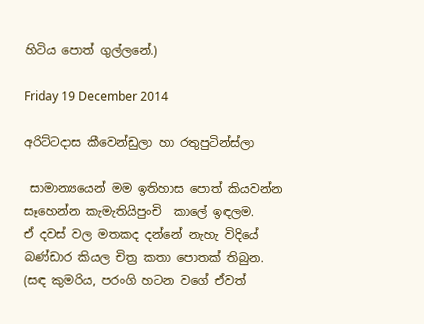හිටිය පොත් ගුල්ලනේ.)

Friday 19 December 2014

අරිට්ටදාස කීවෙන්ඩුලා හා රතුපුටින්ස්ලා

 සාමාන්‍යයෙන් මම ඉතිහාස පොත් කියවන්න සෑහෙන්න කැමැතියිපුංචි  කාලේ ඉඳලම.
ඒ දවස් වල මතකද දන්නේ නැහැ විදියේ  බණ්ඩාර කියල චිත්‍ර කතා පොතක් තිබුන. (සඳ කුමරිය, පරංගි හටන වගේ ඒවත්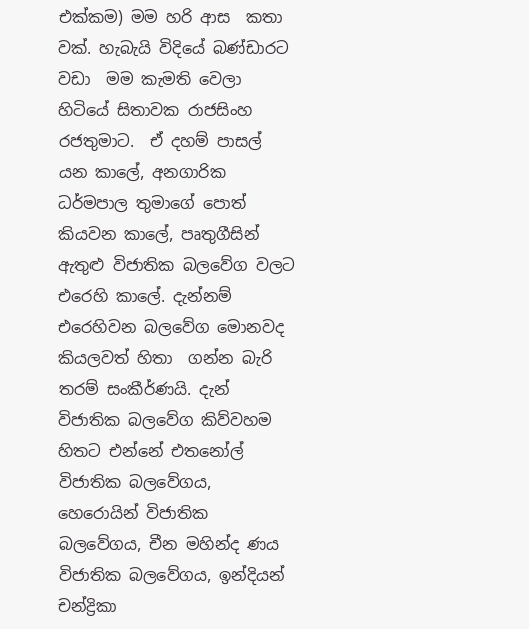එක්කම) මම හරි ආස  කතා වක්. හැබැයි විදියේ බණ්ඩාරට වඩා  මම කැමති වෙලා හිටියේ සිතාවක රාජසිංහ රජතුමාට.  ඒ දහම් පාසල් යන කාලේ, අනගාරික ධර්මපාල තුමාගේ පොත් කියවන කාලේ, පෘතුගීසින් ඇතුළු විජාතික බලවේග වලට එරෙහි කාලේ. දැන්නම් එරෙහිවන බලවේග මොනවද කියලවත් හිතා  ගන්න බැරි තරම් සංකීර්ණයි. දැන් විජාතික බලවේග කිව්වහම හිතට එන්නේ එතනෝල් විජාතික බලවේගය, හෙරොයින් විජාතික බලවේගය, චීන මහින්ද ණය විජාතික බලවේගය, ඉන්දියන් චන්ද්‍රිකා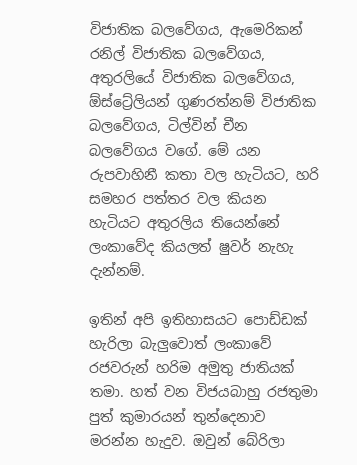විජාතික බලවේගය, ඇමෙරිකන් රනිල් විජාතික බලවේගය, අතුරලියේ විජාතික බලවේගය, ඕස්ට්‍රේලියන් ගුණරත්නම් විජාතික බලවේගය, ටිල්වින් චීන බලවේගය වගේ. මේ යන රුපවාහිනී කතා වල හැටියට, හරි සමහර පත්තර වල කියන හැටියට අතුරලිය තියෙන්නේ ලංකාවේද කියලත් ෂුවර් නැහැ දැන්නම්.

ඉතින් අපි ඉතිහාසයට පොඩ්ඩක් හැරිලා බැලුවොත් ලංකාවේ රජවරුන් හරිම අමුතු ජාතියක් තමා. හත් වන විජයබාහු රජතුමා පුත් කුමාරයන් තුන්දෙනාව  මරන්න හැදුව. ඔවුන් බේරිලා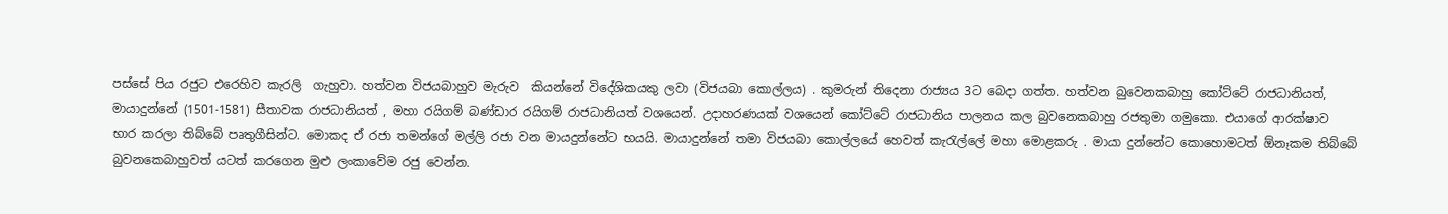පස්සේ පිය රජුට එරෙහිව කැරලි  ගැහුවා. හත්වන විජයබාහුව මැරුව  කියන්නේ විදේශිකයකු ලවා (විජයබා කොල්ලය) . කුමරුන් තිදෙනා රාජ්‍යය 3ට බෙදා ගත්ත. හත්වන බුවෙනකබාහු කෝට්ටේ රාජධානියත්, මායාදුන්නේ (1501-1581) සීතාවක රාජධානියත් , මහා රයිගම් බණ්ඩාර රයිගම් රාජධානියත් වශයෙන්. උදාහරණයක් වශයෙන් කෝට්ටේ රාජධානිය පාලනය කල බුවනෙකබාහු රජතුමා ගමුකො. එයාගේ ආරක්ෂාව භාර කරලා තිබ්බේ පෘතුගීසින්ට. මොකද ඒ රජා තමන්ගේ මල්ලි රජා වන මායදුන්නේට භයයි. මායාදුන්නේ තමා විජයබා කොල්ලයේ හෙවත් කැරැල්ලේ මහා මොළකරු . මායා දුන්නේට කොහොමටත් ඕනෑකම තිබ්බේ බුවනකෙබාහුවත් යටත් කරගෙන මුළු ලංකාවේම රජු වෙන්න.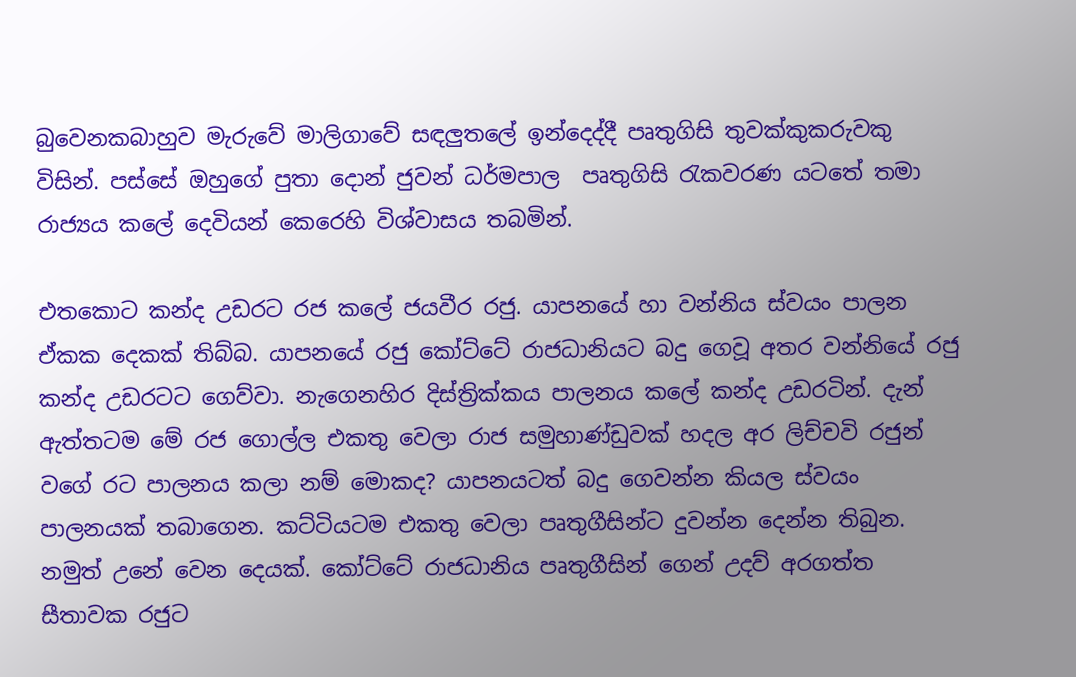බුවෙනකබාහුව මැරුවේ මාලිගාවේ සඳලුතලේ ඉන්දෙද්දී පෘතුගිසි තුවක්කුකරුවකු විසින්. පස්සේ ඔහුගේ පුතා දොන් ජුවන් ධර්මපාල  පෘතුගිසි රැකවරණ යටතේ තමා  රාජ්‍යය කලේ දෙවියන් කෙරෙහි විශ්වාසය තබමින්.

එතකොට කන්ද උඩරට රජ කලේ ජයවීර රජු. යාපනයේ හා වන්නිය ස්වයං පාලන ඒකක දෙකක් තිබ්බ. යාපනයේ රජු කෝට්ටේ රාජධානියට බදු ගෙවූ අතර වන්නියේ රජු කන්ද උඩරටට ගෙව්වා. නැගෙනහිර දිස්ත්‍රික්කය පාලනය කලේ කන්ද උඩරටින්. දැන් ඇත්තටම මේ රජ ගොල්ල එකතු වෙලා රාජ සමුහාණ්ඩුවක් හදල අර ලිච්චවි රජුන් වගේ රට පාලනය කලා නම් මොකද? යාපනයටත් බදු ගෙවන්න කියල ස්වයං පාලනයක් තබාගෙන. කට්ටියටම එකතු වෙලා පෘතුගීසින්ට දුවන්න දෙන්න තිබුන. නමුත් උනේ වෙන දෙයක්. කෝට්ටේ රාජධානිය පෘතුගීසින් ගෙන් උදව් අරගත්ත සීතාවක රජුට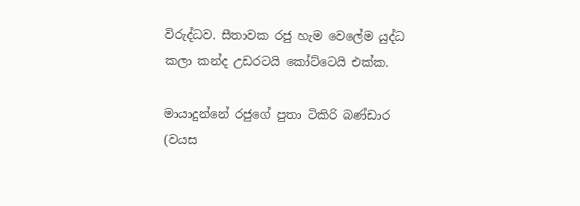විරුද්ධව. සීතාවක රජු හැම වෙලේම යුද්ධ කලා කන්ද උඩරටයි කෝට්ටෙයි එක්ක.

මායාදුන්නේ රජුගේ පුතා ටිකිරි බණ්ඩාර (වයස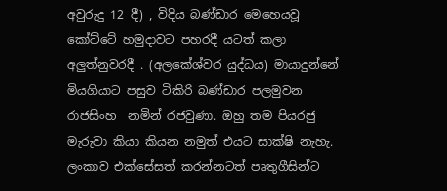අවුරුදු 12 දී) , විදිය බණ්ඩාර මෙහෙයවූ කෝට්ටේ හමුදාවට පහරදී යටත් කලා අලුත්නුවරදී . (අලකේශ්වර යුද්ධය) මායාදුන්නේ මියගියාට පසුව ටිකිරි බණ්ඩාර පලමුවන රාජසිංහ  නමින් රජවුණා. ඔහු තම පියරජු මැරුවා කියා කියන නමුත් එයට සාක්ෂි නැහැ. ලංකාව එක්සේසත් කරන්නටත් පෘතුගීසින්ට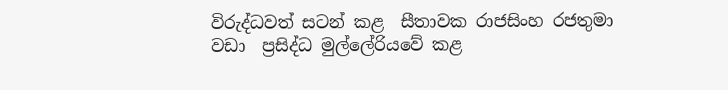විරුද්ධවත් සටන් කළ  සීතාවක රාජසිංහ රජතුමා වඩා  ප්‍රසිද්ධ මුල්ලේරියවේ කළ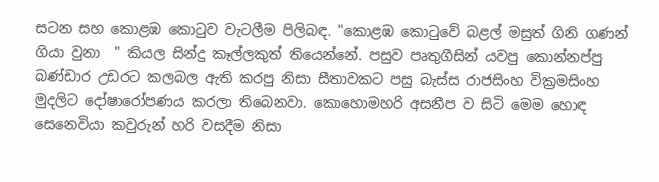සටන සහ කොළඹ කොටුව වැටලීම පිලිබඳ. "කොළඹ කොටුවේ බළල් මසුත් ගිනි ගණන් ගියා වුනා  " කියල සින්දු කෑල්ලකුත් තියෙන්නේ. පසුව පෘතුගීසින් යවපු කොන්නප්පු බණ්ඩාර උඩරට කලබල ඇති කරපු නිසා සීතාවකට පසු බැස්ස රාජසිංහ වික්‍රමසිංහ මුදලිට දෝෂාරෝපණය කරලා තිබෙනවා. කොහොමහරි අසනීප ව සිටි මෙම හොඳ  සෙනෙවියා කවුරුන් හරි වසදීම නිසා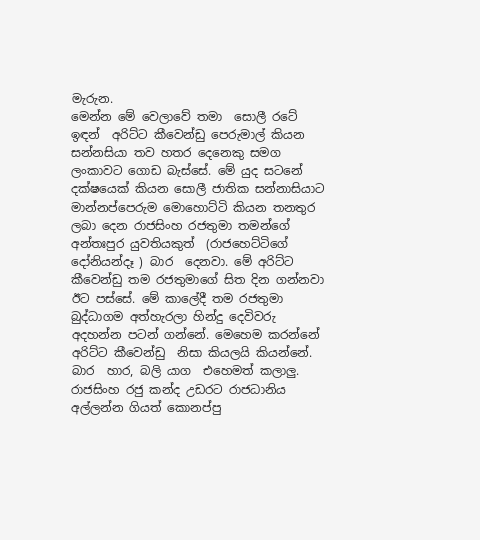මැරුන.
මෙන්න මේ වෙලාවේ තමා  සොලී රටේ ඉඳන්  අරිට්ට කීවෙන්ඩු පෙරුමාල් කියන සන්නසියා තව හතර දෙනෙකු සමග ලංකාවට ගොඩ බැස්සේ. මේ යුද සටනේ දක්ෂයෙක් කියන සොලී ජාතික සන්‍නාසියාට මාන්නප්පෙරුම මොහොට්ටි කියන තනතුර ලබා දෙන රාජසිංහ රජතුමා තමන්ගේ අන්තඃපුර යුවතියකුත්  (රාජහෙට්ටිගේ දෝනියන්දෑ ) බාර  දෙනවා. මේ අරිට්ට කීවෙන්ඩු තම රජතුමාගේ සිත දින ගන්නවා ඊට පස්සේ. මේ කාලේදී තම රජතුමා බුද්ධාගම අත්හැරලා හින්දු දෙවිවරු අදහන්න පටන් ගන්නේ. මෙහෙම කරන්නේ අරිට්ට කීවෙන්ඩු  නිසා කියලයි කියන්නේ. බාර  හාර, බලි යාග  එහෙමත් කලාලු.
රාජසිංහ රජු කන්ද උඩරට රාජධානිය අල්ලන්න ගියත් කොනප්පු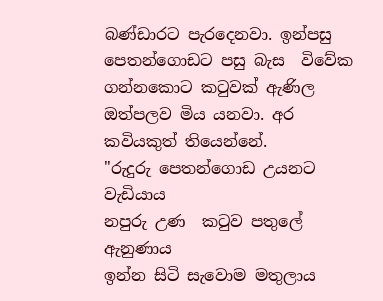බණ්ඩාරට පැරදෙනවා. ඉන්පසු පෙතන්ගොඩට පසු බැස  විවේක ගන්නකොට කටුවක් ඇණිල ඔත්පලව මිය යනවා. අර කවියකුත් තියෙන්නේ.
"රුදුරු පෙතන්ගොඩ උයනට වැඩියාය
නපුරු උණ  කටුව පතුලේ ඇනුණාය
ඉන්න සිටි සැවොම මතුලාය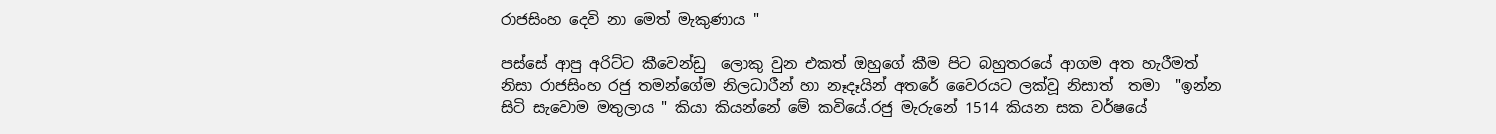රාජසිංහ දෙවි නා මෙත් මැකුණාය "

පස්සේ ආපු අරිට්ට කීවෙන්ඩු  ලොකු වුන එකත් ඔහුගේ කීම පිට බහුතරයේ ආගම අත හැරීමත් නිසා රාජසිංහ රජු තමන්ගේම නිලධාරීන් හා නෑදෑයින් අතරේ වෛරයට ලක්වූ නිසාත්  තමා  "ඉන්න සිටි සැවොම මතුලාය " කියා කියන්නේ මේ කවියේ.රජු මැරුනේ 1514 කියන සක වර්ෂයේ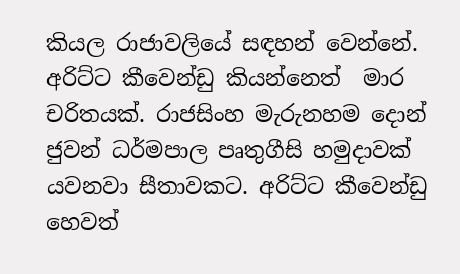කියල රාජාවලියේ සඳහන් වෙන්නේ.
අරිට්ට කීවෙන්ඩු කියන්නෙත්  මාර චරිතයක්. රාජසිංහ මැරුනහම දොන් ජුවන් ධර්මපාල පෘතුගීසි හමුදාවක් යවනවා සීතාවකට. අරිට්ට කීවෙන්ඩු හෙවත්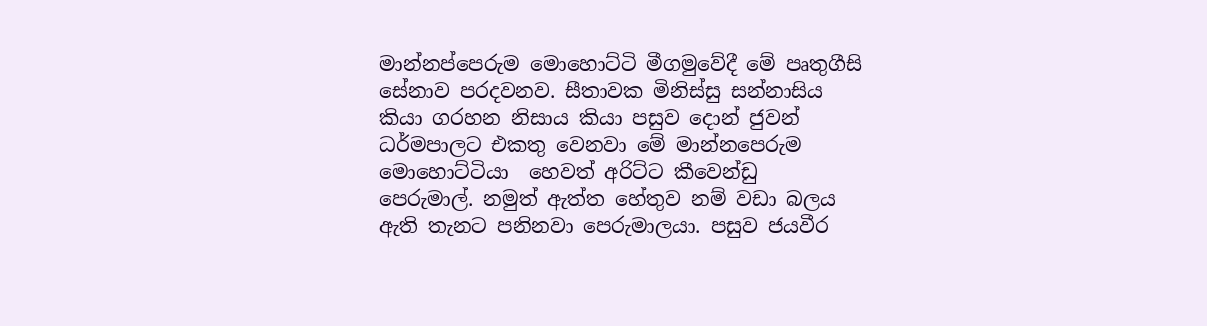මාන්නප්පෙරුම මොහොට්ටි මීගමුවේදී මේ පෘතුගීසි සේනාව පරදවනව. සීතාවක මිනිස්සු සන්නාසිය කියා ගරහන නිසාය කියා පසුව දොන් ජුවන් ධර්මපාලට එකතු වෙනවා මේ මාන්නපෙරුම මොහොට්ටියා  හෙවත් අරිට්ට කීවෙන්ඩු  පෙරුමාල්. නමුත් ඇත්ත හේතුව නම් වඩා බලය ඇති තැනට පනිනවා පෙරුමාලයා. පසුව ජයවීර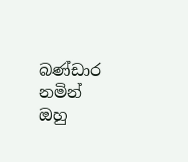බණ්ඩාර නමින් ඔහු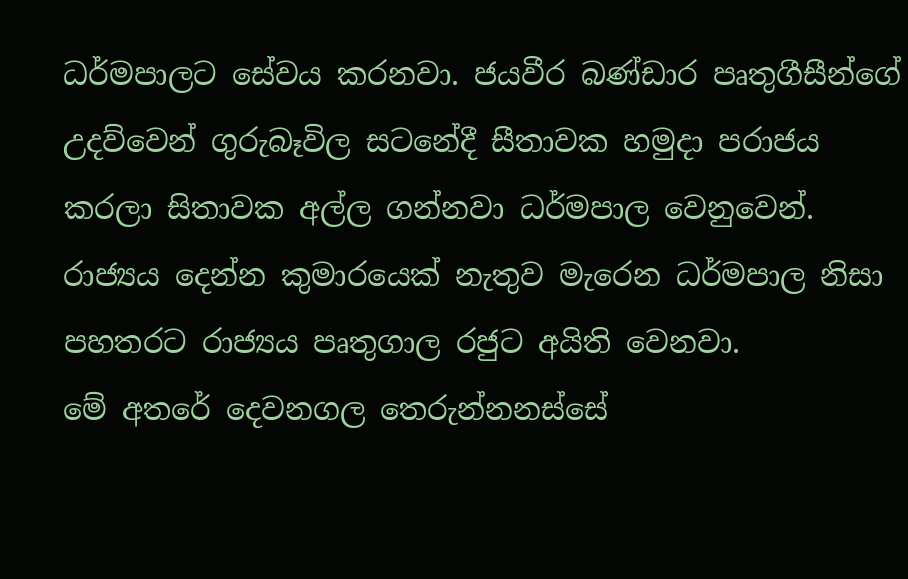ධර්මපාලට සේවය කරනවා. ජයවීර බණ්ඩාර පෘතුගීසීන්ගේ උදව්වෙන් ගුරුබෑවිල සටනේදී සීතාවක හමුදා පරාජය  කරලා සිතාවක අල්ල ගන්නවා ධර්මපාල වෙනුවෙන්. රාජ්‍යය දෙන්න කුමාරයෙක් නැතුව මැරෙන ධර්මපාල නිසා පහතරට රාජ්‍යය පෘතුගාල රජුට අයිති වෙනවා.
මේ අතරේ දෙවනගල තෙරුන්නනස්සේ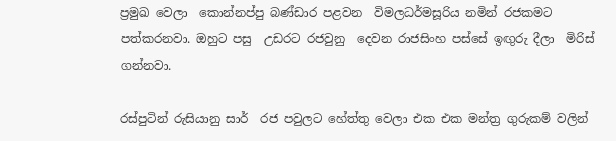ප්‍රමුඛ වෙලා  කොන්නප්පු බණ්ඩාර පළවන  විමලධර්මසූරිය නමින් රජකමට පත්කරනවා. ඔහුට පසු  උඩරට රජවුනු  දෙවන රාජසිංහ පස්සේ ඉඟුරු දීලා  මිරිස් ගන්නවා.

රස්පුටින් රුසියානු සාර්  රජ පවුලට හේත්තු වෙලා එක එක මන්ත්‍ර ගුරුකම් වලින්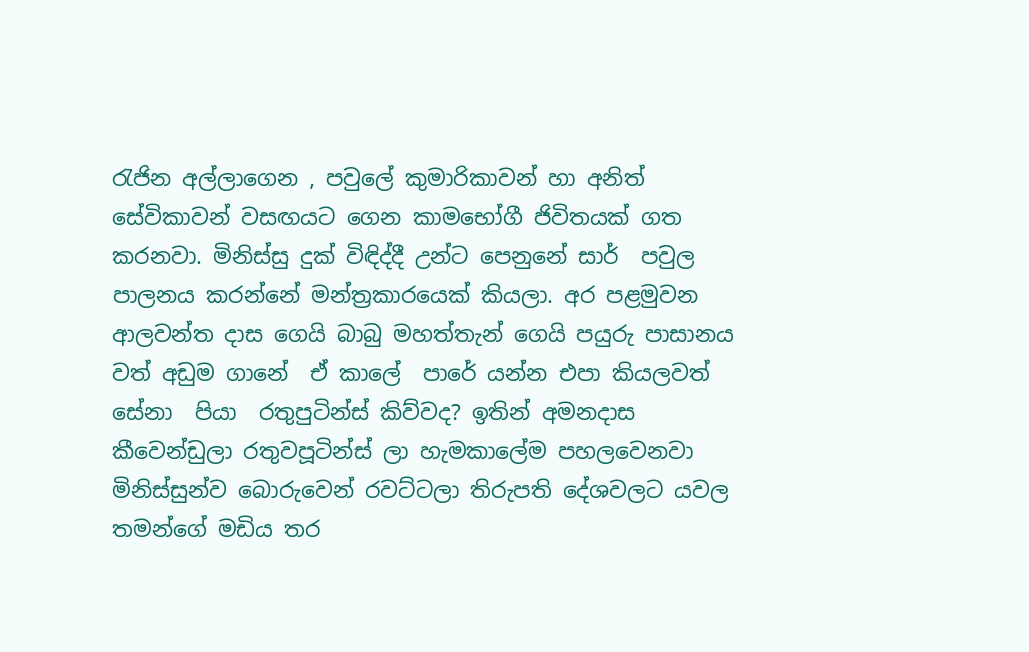රැජින අල්ලාගෙන , පවුලේ කුමාරිකාවන් හා අනිත් සේවිකාවන් වසඟයට ගෙන කාමභෝගී ජිවිතයක් ගත කරනවා. මිනිස්සු දුක් විඳිද්දී උන්ට පෙනුනේ සාර්  පවුල පාලනය කරන්නේ මන්ත්‍රකාරයෙක් කියලා. අර පළමුවන ආලවන්ත දාස ගෙයි බාබු මහත්තැන් ගෙයි පයුරු පාසානය වත් අඩුම ගානේ  ඒ කාලේ  පාරේ යන්න එපා කියලවත් සේනා  පියා  රතුපුටින්ස් කිව්වද? ඉතින් අමනදාස කීවෙන්ඩුලා රතුවපූටින්ස් ලා හැමකාලේම පහලවෙනවා මිනිස්සුන්ව බොරුවෙන් රවට්ටලා තිරුපති දේශවලට යවල තමන්ගේ මඩිය තර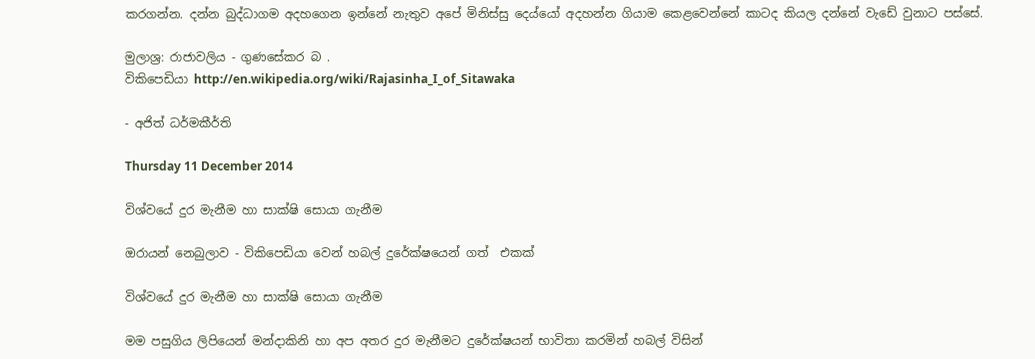කරගන්න. දන්න බුද්ධාගම අදහගෙන ඉන්නේ නැතුව අපේ මිනිස්සු දෙය්යෝ අදහන්න ගියාම කෙළවෙන්නේ කාටද කියල දන්නේ වැඩේ වුනාට පස්සේ.

මුලාශ්‍ර: රාජාවලිය - ගුණසේකර බ .
විකිපෙඩියා http://en.wikipedia.org/wiki/Rajasinha_I_of_Sitawaka

- අජිත් ධර්මකීර්ති

Thursday 11 December 2014

විශ්වයේ දුර මැනීම හා සාක්ෂි සොයා ගැනීම

ඔරායන් නෙබුලාව - විකිපෙඩියා වෙන් හබල් දුරේක්ෂයෙන් ගත්  එකක්

විශ්වයේ දුර මැනීම හා සාක්ෂි සොයා ගැනීම

මම පසුගිය ලිපියෙන් මන්දාකිනි හා අප අතර දුර මැනීමට දුරේක්ෂයන් භාවිතා කරමින් හබල් විසින්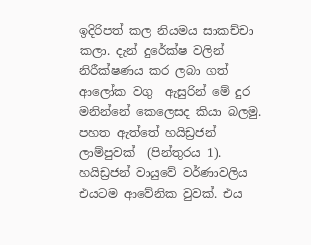ඉදිරිපත් කල නියමය සාකච්චා කලා. දැන් දුරේක්ෂ වලින් නිරීක්ෂණය කර ලබා ගත්  ආලෝක වගු  ඇසුරින් මේ දුර මනින්නේ කෙලෙසද කියා බලමු.
පහත ඇත්තේ හයිඩ්‍රජන් ලාම්පුවක්  (පින්තුරය 1).  හයිඩ්‍රජන් වායුවේ වර්ණාවලිය එයටම ආවේනික වුවක්. එය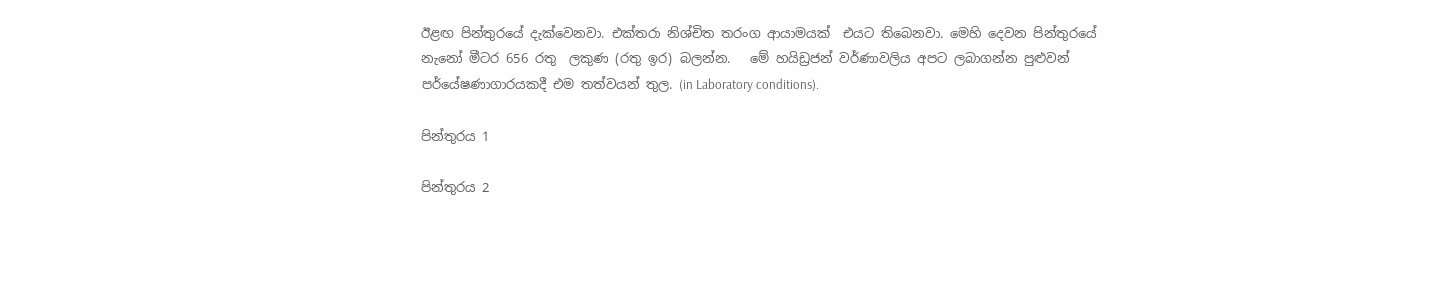ඊළඟ පින්තුරයේ දැක්වෙනවා. එක්තරා නිශ්චිත තරංග ආයාමයක්  එයට තිබෙනවා. මෙහි දෙවන පින්තුරයේ නැනෝ මීටර 656 රතු  ලකුණ (රතු ඉර) බලන්න.   මේ හයිඩ්‍රජන් වර්ණාවලිය අපට ලබාගන්න පුළුවන් පර්යේෂණාගාරයකදී එම තත්වයන් තුල. (in Laboratory conditions).

පින්තුරය 1

පින්තුරය 2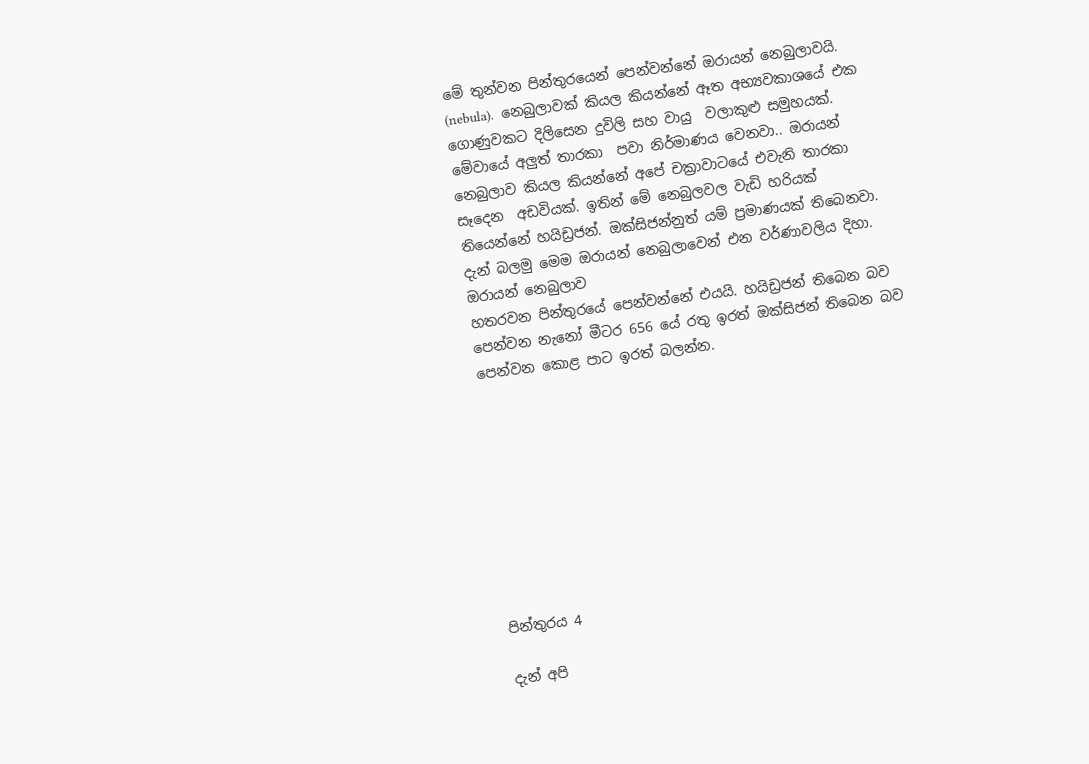මේ තුන්වන පින්තුරයෙන් පෙන්වන්නේ ඔරායන් නෙබුලාවයි. (nebula).  නෙබුලාවක් කියල කියන්නේ ඈත අභ්‍යවකාශයේ එක ගොණුවකට දිලිසෙන දුවිලි සහ වායු  වලාකුළු සමුහයක්. මේවායේ අලුත් තාරකා  පවා නිර්මාණය වෙනවා.. ඔරායන් නෙබුලාව කියල කියන්නේ අපේ චක්‍රාවාටයේ එවැනි තාරකා  සෑදෙන  අඩවියක්. ඉතින් මේ නෙබුලවල වැඩි හරියක් තියෙන්නේ හයිඩ්‍රජන්. ඔක්සිජන්නුත් යම් ප්‍රමාණයක් තිබෙනවා. දැන් බලමු මෙම ඔරායන් නෙබුලාවෙන් එන වර්ණාවලිය දිහා.
ඔරායන් නෙබුලාව
හතරවන පින්තුරයේ පෙන්වන්නේ එයයි. හයිඩ්‍රජන් තිබෙන බව පෙන්වන නැනෝ මීටර 656 යේ රතු ඉරත් ඔක්සිජන් තිබෙන බව පෙන්වන කොළ පාට ඉරත් බලන්න.









පින්තුරය 4

දැන් අපි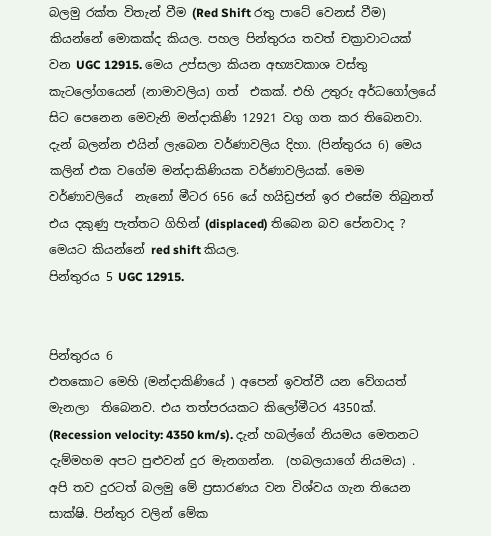බලමු රක්ත විතැන් වීම (Red Shift රතු පාටේ වෙනස් වීම)  කියන්නේ මොකක්ද කියල. පහල පින්තුරය තවත් චක්‍රාවාටයක් වන UGC 12915. මෙය උප්සලා කියන අභ්‍යවකාශ වස්තු කැටලෝගයෙන් (නාමාවලිය) ගත්  එකක්. එහි උතුරු අර්ධගෝලයේ සිට පෙනෙන මෙවැනි මන්දාකිණි 12921 වගු ගත කර තිබෙනවා.  දැන් බලන්න එයින් ලැබෙන වර්ණාවලිය දිහා. (පින්තුරය 6) මෙය කලින් එක වගේම මන්දාකිණියක වර්ණාවලියක්. මෙම වර්ණාවලියේ  නැනෝ මීටර 656 යේ හයිඩ්‍රජන් ඉර එසේම තිබුනත් එය දකුණු පැත්තට ගිහින් (displaced) තිබෙන බව පේනවාද ? මෙයට කියන්නේ red shift කියල.
පින්තුරය 5 UGC 12915.


පින්තුරය 6
එතකොට මෙහි (මන්දාකිණියේ ) අපෙන් ඉවත්වී යන වේගයත් මැනලා  තිබෙනව. එය තත්පරයකට කිලෝමීටර 4350ක්. (Recession velocity: 4350 km/s). දැන් හබල්ගේ නියමය මෙතනට දැම්මහම අපට පුළුවන් දුර මැනගන්න.  (හබලයාගේ නියමය) .
අපි තව දුරටත් බලමු මේ ප්‍රසාරණය වන විශ්වය ගැන තියෙන සාක්ෂි. පින්තුර වලින් මේක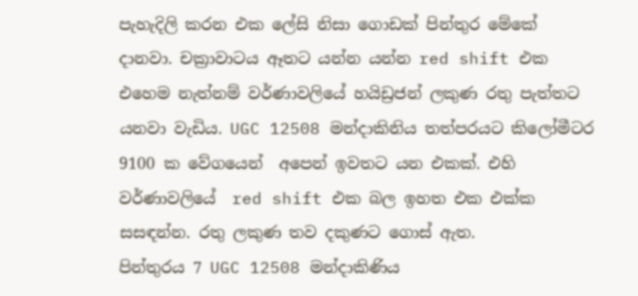පැහැදිලි කරන එක ලේසි නිසා ගොඩක් පින්තුර මේකේ දානවා. චක්‍රාවාටය ඈතට යන්න යන්න red shift එක එහෙම නැත්නම් වර්ණාවලියේ හයිඩ්‍රජන් ලකුණ රතු පැත්තට යනවා වැඩිය. UGC 12508 මන්දාකිනිය තත්පරයට කිලෝමීටර 9100 ක වේගයෙන්  අපෙන් ඉවතට යන එකක්. එහි වර්ණාවලියේ  red shift එක බල ඉහත එක එක්ක සසඳන්න. රතු ලකුණ තව දකුණට ගොස් ඇත.
පින්තුරය 7 UGC 12508 මන්දාකිණිය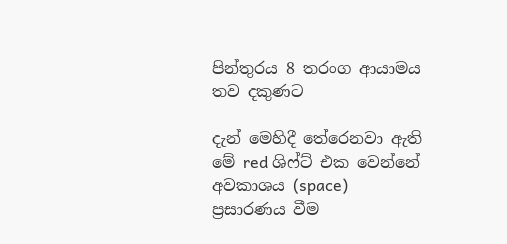පින්තුරය 8 තරංග ආයාමය තව දකුණට

දැන් මෙහිදී තේරෙනවා ඇති මේ red ශිෆ්ට් එක වෙන්නේ  අවකාශය (space)  ප්‍රසාරණය වීම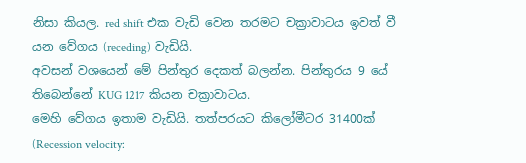නිසා කියල. red shift එක වැඩි වෙන තරමට චක්‍රාවාටය ඉවත් වී යන වේගය (receding) වැඩියි.
අවසන් වශයෙන් මේ පින්තුර දෙකත් බලන්න. පින්තුරය 9 යේ තිබෙන්නේ KUG 1217 කියන චක්‍රාවාටය.
මෙහි වේගය ඉතාම වැඩියි. තත්පරයට කිලෝමීටර 31400ක් (Recession velocity: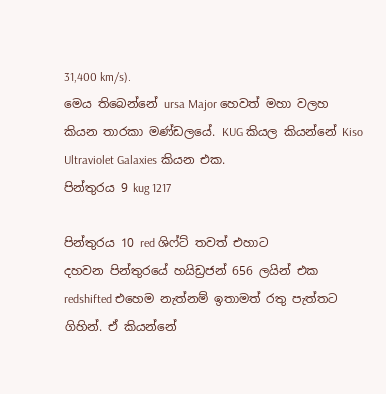31,400 km/s).
මෙය තිබෙන්නේ ursa Major හෙවත් මහා වලහ කියන තාරකා මණ්ඩලයේ. KUG කියල කියන්නේ Kiso Ultraviolet Galaxies කියන එක.
පින්තුරය 9 kug 1217

පින්තුරය 10 red ශිෆ්ට් තවත් එහාට
දහවන පින්තුරයේ හයිඩ්‍රජන් 656 ලයින් එක redshifted එහෙම නැත්නම් ඉතාමත් රතු පැත්තට ගිහින්. ඒ කියන්නේ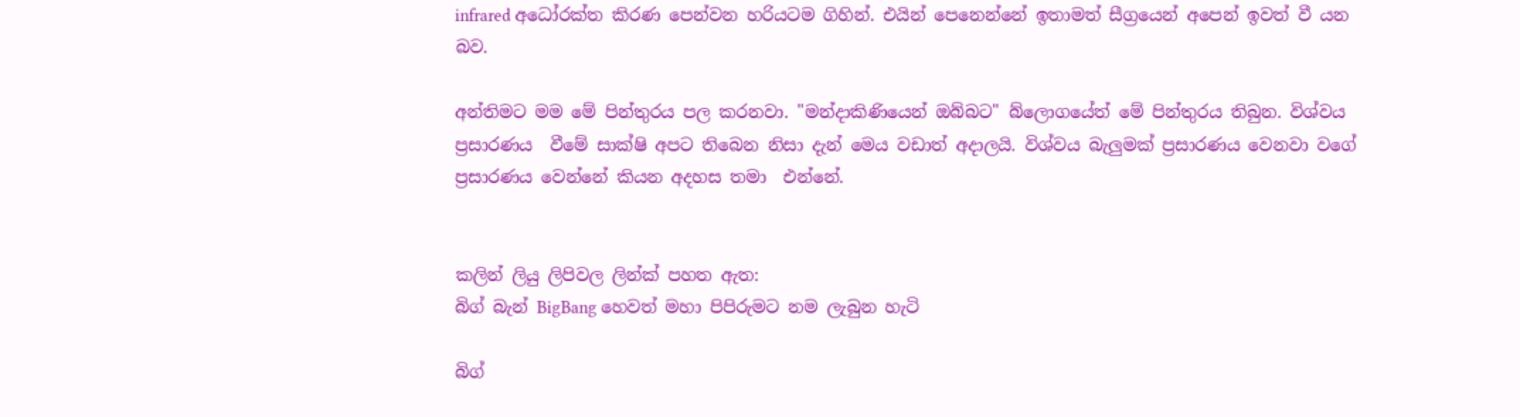infrared අධෝරක්ත කිරණ පෙන්වන හරියටම ගිහින්. එයින් පෙනෙන්නේ ඉතාමත් සීග්‍රයෙන් අපෙන් ඉවත් වී යන බව.

අන්තිමට මම මේ පින්තුරය පල කරනවා. "මන්දාකිණියෙන් ඔබ්බට" බ්ලොගයේත් මේ පින්තුරය තිබුන. විශ්වය ප්‍රසාරණය  වීමේ සාක්ෂි අපට තිබෙන නිසා දැන් මෙය වඩාත් අදාලයි. විශ්වය බැලුමක් ප්‍රසාරණය වෙනවා වගේ ප්‍රසාරණය වෙන්නේ කියන අදහස තමා  එන්නේ.


කලින් ලියු ලිපිවල ලින්ක් පහත ඇත:
බිග් බැන් BigBang හෙවත් මහා පිපිරුමට නම ලැබුන හැටි

බිග්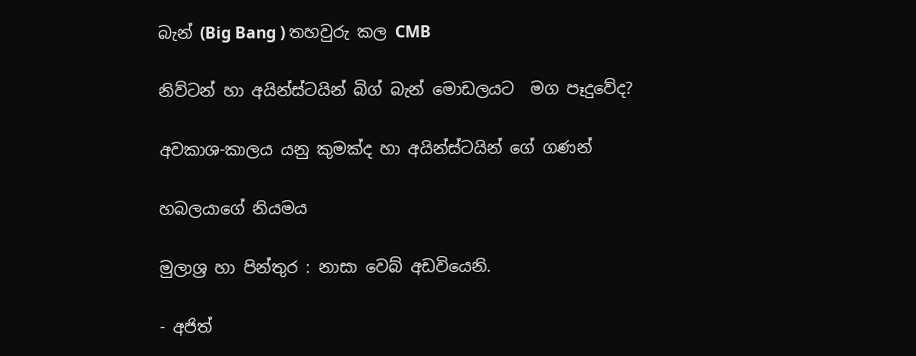බැන් (Big Bang ) තහවුරු කල CMB

නිව්ටන් හා අයින්ස්ටයින් බිග් බැන් මොඩලයට  මග පෑදුවේද?

අවකාශ-කාලය යනු කුමක්ද හා අයින්ස්ටයින් ගේ ගණන්

හබලයාගේ නියමය

මුලාශ්‍ර හා පින්තුර : නාසා වෙබ් අඩවියෙනි.

- අජිත්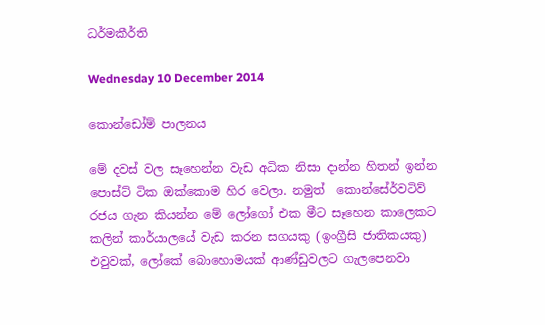ධර්මකීර්ති

Wednesday 10 December 2014

කොන්ඩෝම් පාලනය

මේ දවස් වල සෑහෙන්න වැඩ අධික නිසා දාන්න හිතන් ඉන්න පොස්ට් ටික ඔක්කොම හිර වෙලා. නමුත්  කොන්සේර්වටිව්  රජය ගැන කියන්න මේ ලෝගෝ එක මීට සෑහෙන කාලෙකට කලින් කාර්යාලයේ වැඩ කරන සගයකු (ඉංග්‍රීසි ජාතිකයකු) එවුවක්, ලෝකේ බොහොමයක් ආණ්ඩුවලට ගැලපෙනවා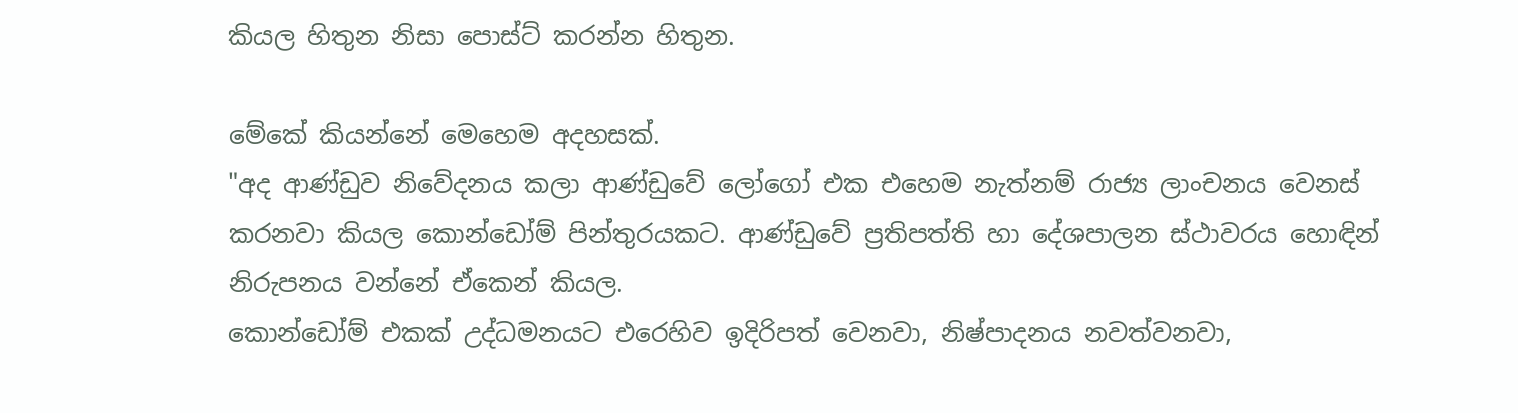කියල හිතුන නිසා පොස්ට් කරන්න හිතුන.

මේකේ කියන්නේ මෙහෙම අදහසක්.
"අද ආණ්ඩුව නිවේදනය කලා ආණ්ඩුවේ ලෝගෝ එක එහෙම නැත්නම් රාජ්‍ය ලාංචනය වෙනස් කරනවා කියල කොන්ඩෝම් පින්තුරයකට. ආණ්ඩුවේ ප්‍රතිපත්ති හා දේශපාලන ස්ථාවරය හොඳින් නිරුපනය වන්නේ ඒකෙන් කියල.
කොන්ඩෝම් එකක් උද්ධමනයට එරෙහිව ඉදිරිපත් වෙනවා, නිෂ්පාදනය නවත්වනවා,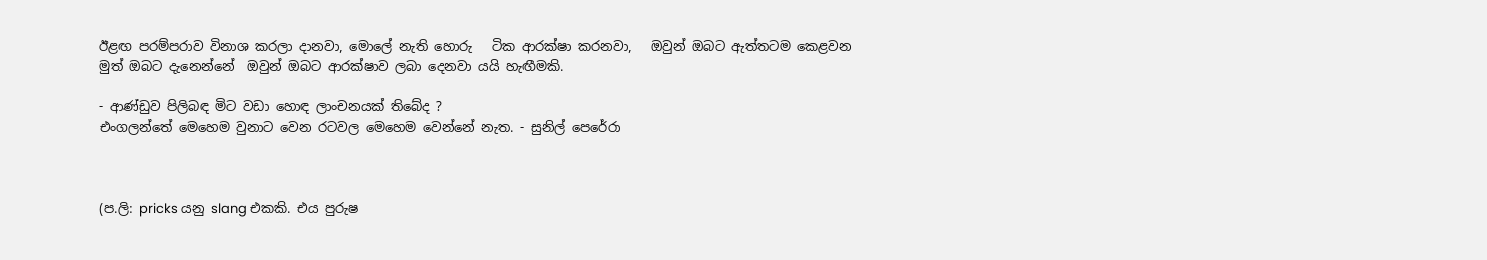ඊළඟ පරම්පරාව විනාශ කරලා දානවා, මොලේ නැති හොරු   ටික ආරක්ෂා කරනවා,   ඔවුන් ඔබට ඇත්තටම කෙළවන මුත් ඔබට දැනෙන්නේ  ඔවුන් ඔබට ආරක්ෂාව ලබා දෙනවා යයි හැඟීමකි.

- ආණ්ඩුව පිලිබඳ මිට වඩා හොඳ ලාංචනයක් තිබේද ?
එංගලන්තේ මෙහෙම වුනාට වෙන රටවල මෙහෙම වෙන්නේ නැත. - සුනිල් පෙරේරා



(ප.ලි: pricks යනු slang එකකි. එය පුරුෂ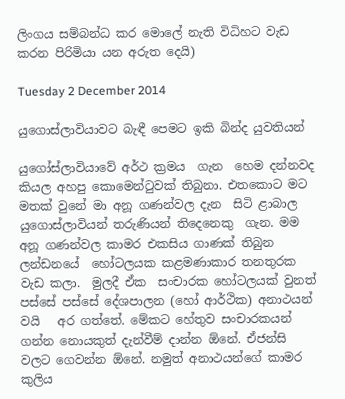ලිංගය සම්බන්ධ කර මොලේ නැති විධිහට වැඩ කරන පිරිමියා යන අරුත දෙයි)

Tuesday 2 December 2014

යුගොස්ලාවියාවට බැඳී පෙමට ඉකි බින්ද යුවතියන්

යුගෝස්ලාවියාවේ අර්ථ ක්‍රමය  ගැන  හෙම දන්නවද කියල අහපු කොමෙන්ටුවක් තිබුනා. එතකොට මට මතක් වුනේ මා අනූ ගණන්වල දැන  සිටි ළාබාල යුගොස්ලාවියන් තරුණියන් තිදෙනෙකු  ගැන. මම අනූ ගණන්වල කාමර එකසිය ගාණක් තිබුන ලන්ඩනයේ  හෝටලයක කළමණාකාර තනතුරක වැඩ කලා.  මුලදී ඒක  සංචාරක හෝටලයක් වුනත් පස්සේ පස්සේ දේශපාලන (හෝ ආර්ථික) අනාථයන් වයි   අර ගත්තේ. මේකට හේතුව සංචාරකයන් ගන්න නොයකුත් දැන්වීම් දාන්න ඕනේ. ඒජන්සි වලට ගෙවන්න ඕනේ. නමුත් අනාථයන්ගේ කාමර කුලිය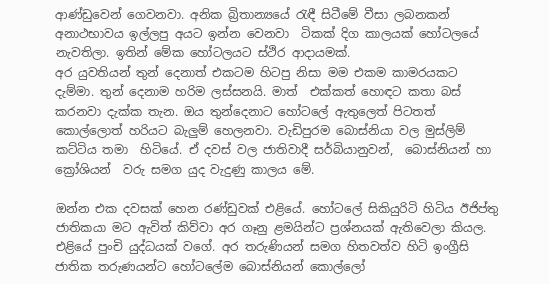ආණ්ඩුවෙන් ගෙවනවා. අනික බ්‍රිතාන්‍යයේ රැඳී සිටීමේ වීසා ලබනකන් අනාථභාවය ඉල්ලපු අයට ඉන්න වෙනවා  ටිකක් දිග කාලයක් හෝටලයේ නැවතිලා. ඉතින් මේක හෝටලයට ස්ථිර ආදායමක්.
අර යුවතියන් තුන් දෙනාත් එකටම හිටපු නිසා මම එකම කාමරයකට දැම්මා. තුන් දෙනාම හරිම ලස්සනයි. මාත්  එක්කත් හොඳට කතා බස් කරනවා දැක්ක තැන. ඔය තුන්දෙනාට හෝටලේ ඇතුලෙත් පිටතත් කොල්ලොත් හරියට බැලුම් හෙලනවා. වැඩිපුරම බොස්නියා වල මුස්ලිම් කට්ටිය තමා  හිටියේ. ඒ දවස් වල ජාතිවාදී සර්බියානුවන්,  බොස්නියන් හා ක්‍රෝශියන්  වරු සමග යුද වැදුණු කාලය මේ.

ඔන්න එක දවසක් හෙන රණ්ඩුවක් එළියේ. හෝටලේ සිකියුරිටි හිටිය ඊජිප්තු ජාතිකයා මට ඇවිත් කිව්වා අර ගෑනු ළමයින්ට ප්‍රශ්නයක් ඇතිවෙලා කියල. එළියේ පුංචි යුද්ධයක් වගේ. අර තරුණියන් සමග හිතවත්ව හිටි ඉංග්‍රීසි ජාතික තරුණයන්ට හෝටලේම බොස්නියන් කොල්ලෝ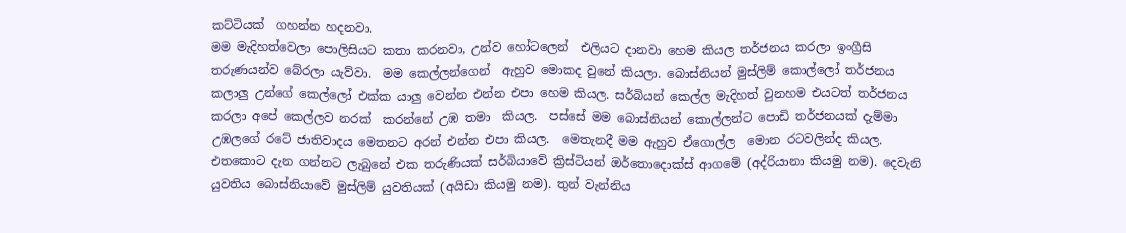කට්ටියක්  ගහන්න හදනවා.
මම මැදිහත්වෙලා පොලිසියට කතා කරනවා, උන්ව හෝටලෙන්  එලියට දානවා හෙම කියල තර්ජනය කරලා ඉංග්‍රීසි තරුණයන්ව බේරලා යැව්වා.  මම කෙල්ලන්ගෙන්  ඇහුව මොකද වුනේ කියලා. බොස්නියන් මුස්ලිම් කොල්ලෝ තර්ජනය කලාලු උන්ගේ කෙල්ලෝ එක්ක යාලු වෙන්න එන්න එපා හෙම කියල. සර්බියන් කෙල්ල මැදිහත් වුනහම එයටත් තර්ජනය කරලා අපේ කෙල්ලව නරක්  කරන්නේ උඹ තමා  කියල.  පස්සේ මම බොස්නියන් කොල්ලන්ට පොඩි තර්ජනයක් දැම්මා උඹලගේ රටේ ජාතිවාදය මෙතනට අරන් එන්න එපා කියල.  මෙතැනදී මම ඇහුව ඒගොල්ල  මොන රටවලින්ද කියල. එතකොට දැන ගන්නට ලැබුනේ එක තරුණියක් සර්බියාවේ ක්‍රිස්ටියන් ඔර්තොදොක්ස් ආගමේ (අද්රියානා කියමු නම). දෙවැනි යුවතිය බොස්නියාවේ මුස්ලිම් යුවතියක් (අයිඩා කියමු නම). තුන් වැන්නිය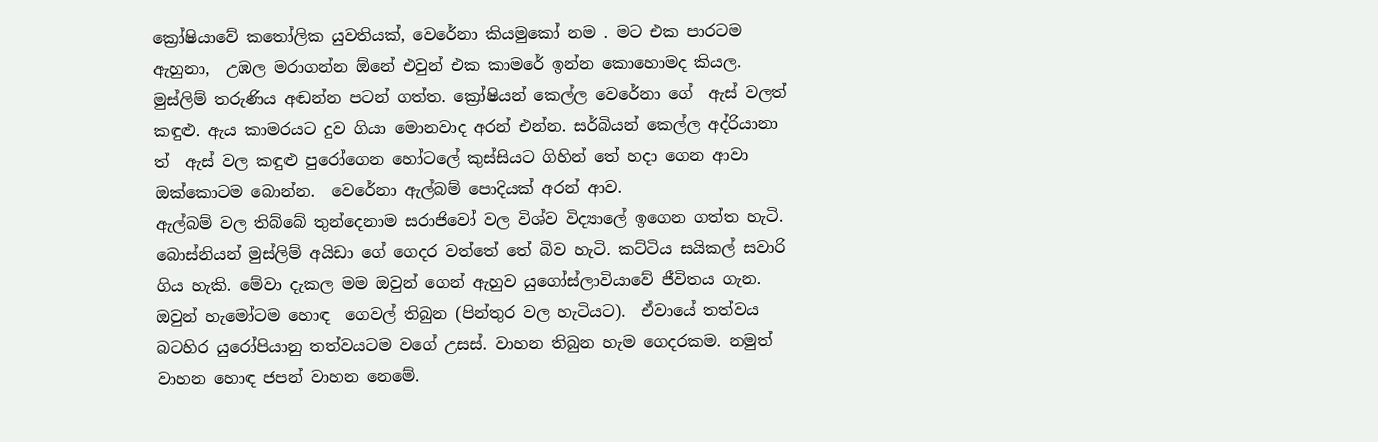ක්‍රෝෂියාවේ කතෝලික යුවතියක්, වෙරේනා කියමුකෝ නම . මට එක පාරටම ඇහුනා,  උඹල මරාගන්න ඕනේ එවුන් එක කාමරේ ඉන්න කොහොමද කියල. මුස්ලිම් තරුණිය අඬන්න පටන් ගත්ත. ක්‍රෝෂියන් කෙල්ල වෙරේනා ගේ  ඇස් වලත් කඳුළු. ඇය කාමරයට දුව ගියා මොනවාද අරන් එන්න. සර්බියන් කෙල්ල අද්රියානා ත්  ඇස් වල කඳුළු පුරෝගෙන හෝටලේ කුස්සියට ගිහින් තේ හදා ගෙන ආවා ඔක්කොටම බොන්න.  වෙරේනා ඇල්බම් පොදියක් අරන් ආව.
ඇල්බම් වල තිබ්බේ තුන්දෙනාම සරාජිවෝ වල විශ්ව විද්‍යාලේ ඉගෙන ගත්ත හැටි. බොස්නියන් මුස්ලිම් අයිඩා ගේ ගෙදර වත්තේ තේ බිව හැටි. කට්ටිය සයිකල් සවාරි ගිය හැකි. මේවා දැකල මම ඔවුන් ගෙන් ඇහුව යුගෝස්ලාවියාවේ ජීවිතය ගැන. ඔවුන් හැමෝටම හොඳ  ගෙවල් තිබුන (පින්තුර වල හැටියට).  ඒවායේ තත්වය බටහිර යුරෝපියානු තත්වයටම වගේ උසස්. වාහන තිබුන හැම ගෙදරකම. නමුත් වාහන හොඳ ජපන් වාහන නෙමේ.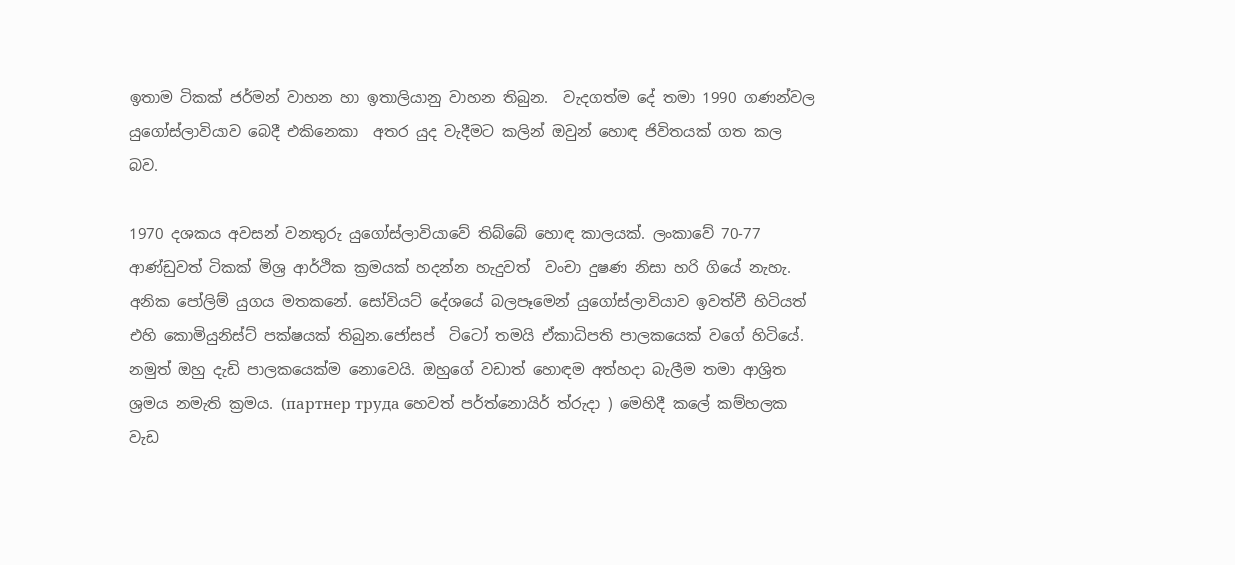ඉතාම ටිකක් ජර්මන් වාහන හා ඉතාලියානු වාහන තිබුන.  වැදගත්ම දේ තමා 1990 ගණන්වල
යුගෝස්ලාවියාව බෙදී එකිනෙකා  අතර යුද වැදීමට කලින් ඔවුන් හොඳ ජිවිතයක් ගත කල බව.

1970 දශකය අවසන් වනතුරු යුගෝස්ලාවියාවේ තිබ්බේ හොඳ කාලයක්. ලංකාවේ 70-77 ආණ්ඩුවත් ටිකක් මිශ්‍ර ආර්ථික ක්‍රමයක් හදන්න හැදුවත්  වංචා දුෂණ නිසා හරි ගියේ නැහැ. අනික පෝලිම් යුගය මතකනේ. සෝවියට් දේශයේ බලපෑමෙන් යුගෝස්ලාවියාව ඉවත්වී හිටියත් එහි කොමියුනිස්ට් පක්ෂයක් තිබුන.ජෝසප්  ටිටෝ තමයි ඒකාධිපති පාලකයෙක් වගේ හිටියේ. නමුත් ඔහු දැඩි පාලකයෙක්ම නොවෙයි. ඔහුගේ වඩාත් හොඳම අත්හදා බැලීම තමා ආශ්‍රිත ශ්‍රමය නමැති ක්‍රමය. (партнер труда හෙවත් පර්ත්නොයිර් ත්රුදා ) මෙහිදී කලේ කම්හලක වැඩ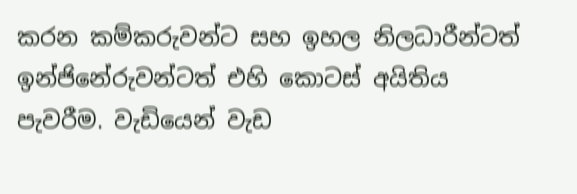කරන කම්කරුවන්ට සහ ඉහල නිලධාරීන්ටත් ඉන්ජිනේරුවන්ටත් එහි කොටස් අයිතිය පැවරීම. වැඩියෙන් වැඩ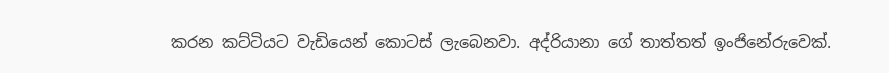කරන කට්ටියට වැඩියෙන් කොටස් ලැබෙනවා. අද්රියානා ගේ තාත්තත් ඉංජිනේරුවෙක්.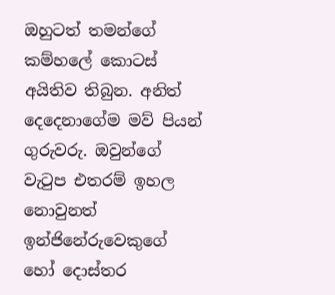ඔහුටත් තමන්ගේ කම්හලේ කොටස් අයිතිව තිබුන. අනිත් දෙදෙනාගේම මව් පියන් ගුරුවරු. ඔවුන්ගේ වැටුප එතරම් ඉහල නොවුනත් ඉන්ජිනේරුවෙකුගේ හෝ දොස්තර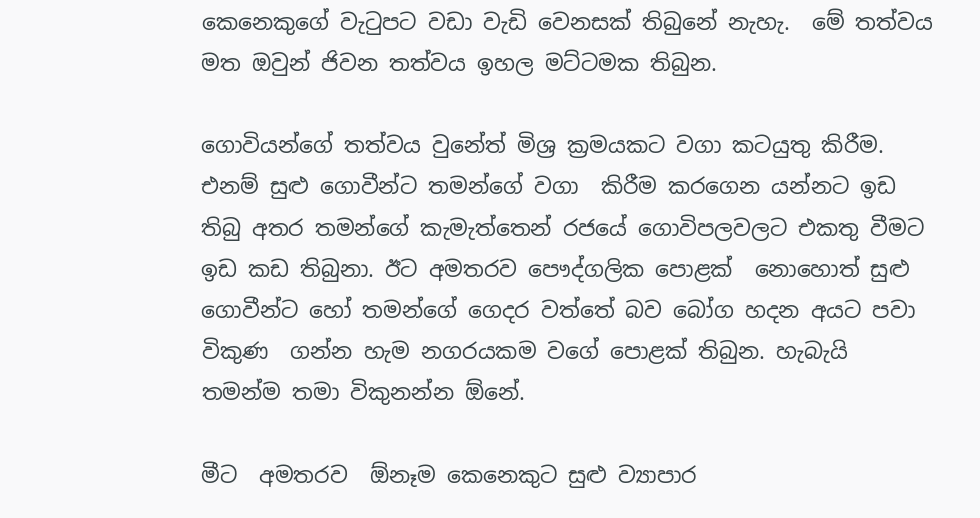කෙනෙකුගේ වැටුපට වඩා වැඩි වෙනසක් තිබුනේ නැහැ.  මේ තත්වය මත ඔවුන් ජිවන තත්වය ඉහල මට්ටමක තිබුන.

ගොවියන්ගේ තත්වය වුනේත් මිශ්‍ර ක්‍රමයකට වගා කටයුතු කිරීම. එනම් සුළු ගොවීන්ට තමන්ගේ වගා  කිරීම කරගෙන යන්නට ඉඩ තිබු අතර තමන්ගේ කැමැත්තෙන් රජයේ ගොවිපලවලට එකතු වීමට ඉඩ කඩ තිබුනා. ඊට අමතරව පෞද්ගලික පොළක්  නොහොත් සුළු ගොවීන්ට හෝ තමන්ගේ ගෙදර වත්තේ බව බෝග හදන අයට පවා විකුණ  ගන්න හැම නගරයකම වගේ පොළක් තිබුන. හැබැයි තමන්ම තමා විකුනන්න ඕනේ.

මීට  අමතරව  ඕනෑම කෙනෙකුට සුළු ව්‍යාපාර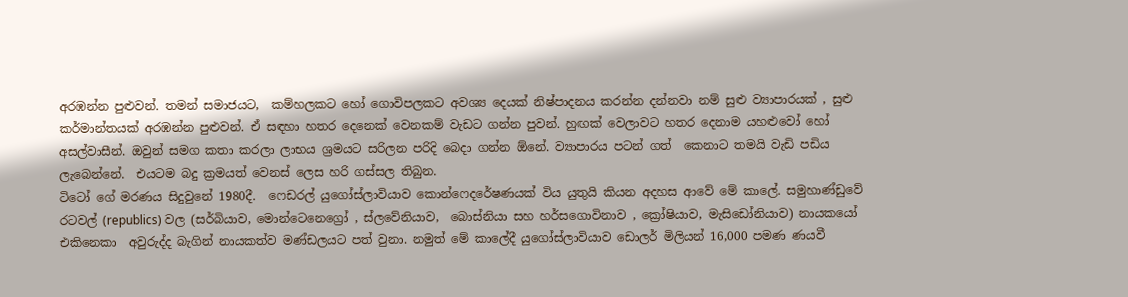අරඹන්න පුළුවන්. තමන් සමාජයට,  කම්හලකට හෝ ගොවිපලකට අවශ්‍ය දෙයක් නිෂ්පාදනය කරන්න දන්නවා නම් සුළු ව්‍යාපාරයක් , සුළු කර්මාන්තයක් අරඹන්න පුළුවන්. ඒ සඳහා හතර දෙනෙක් වෙනකම් වැඩට ගන්න පුවන්. හුඟක් වෙලාවට හතර දෙනාම යහළුවෝ හෝ අසල්වාසීන්. ඔවුන් සමග කතා කරලා ලාභය ශ්‍රමයට සරිලන පරිදි බෙදා ගන්න ඕනේ. ව්‍යාපාරය පටන් ගත්  කෙනාට තමයි වැඩි පඩිය ලැබෙන්නේ.  එයටම බදු ක්‍රමයත් වෙනස් ලෙස හරි ගස්සල තිබුන.
ටිටෝ ගේ මරණය සිදුවුනේ 1980දී.  ෆෙඩරල් යුගෝස්ලාවියාව කොන්ෆෙදරේෂණයක් විය යුතුයි කියන අදහස ආවේ මේ කාලේ. සමුහාණ්ඩුවේ රටවල් (republics) වල (සර්බියාව, මොන්ටෙනෙග්‍රෝ , ස්ලවේනියාව,  බොස්නියා සහ හර්සගොවිනාව , ක්‍රෝෂියාව, මැසිඩෝනියාව) නායකයෝ එකිනෙකා  අවුරුද්ද බැගින් නායකත්ව මණ්ඩලයට පත් වුනා. නමුත් මේ කාලේදී යුගෝස්ලාවියාව ඩොලර් මිලියන් 16,000 පමණ ණයවී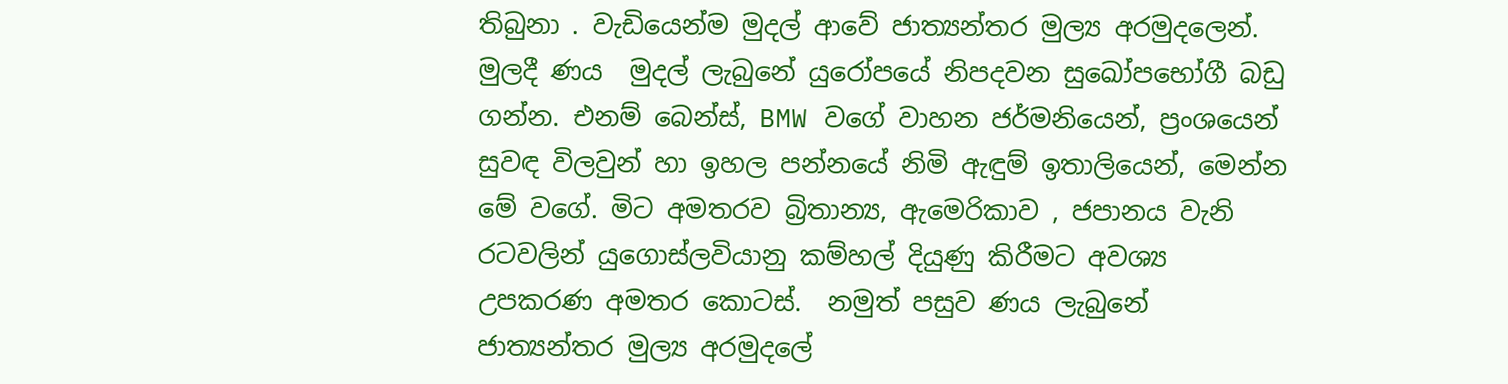තිබුනා . වැඩියෙන්ම මුදල් ආවේ ජාත්‍යන්තර මුල්‍ය අරමුදලෙන්. මුලදී ණය  මුදල් ලැබුනේ යුරෝපයේ නිපදවන සුඛෝපභෝගී බඩු  ගන්න. එනම් බෙන්ස්, BMW වගේ වාහන ජර්මනියෙන්, ප්‍රංශයෙන් සුවඳ විලවුන් හා ඉහල පන්නයේ නිමි ඇඳුම් ඉතාලියෙන්, මෙන්න මේ වගේ. මිට අමතරව බ්‍රිතාන්‍ය, ඇමෙරිකාව , ජපානය වැනි රටවලින් යුගොස්ලවියානු කම්හල් දියුණු කිරීමට අවශ්‍ය උපකරණ අමතර කොටස්.  නමුත් පසුව ණය ලැබුනේ ජාත්‍යන්තර මුල්‍ය අරමුදලේ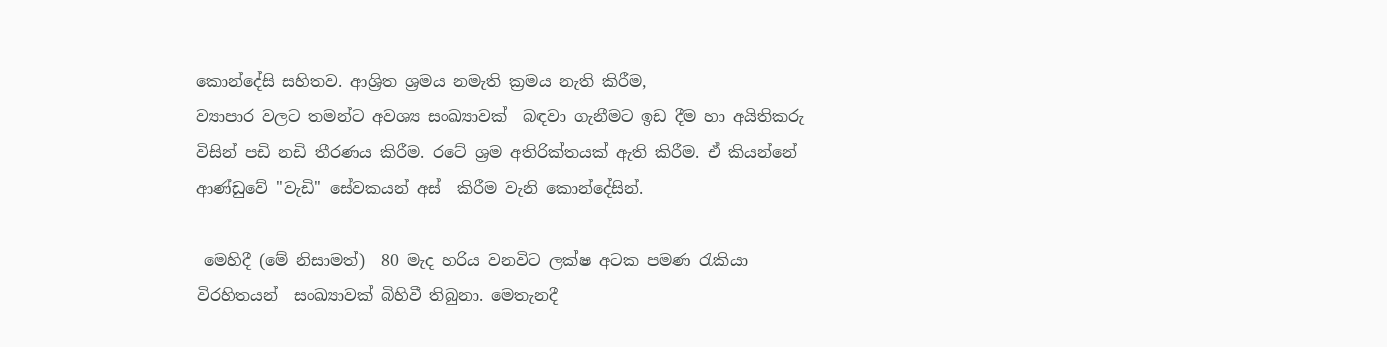කොන්දේසි සහිතව. ආශ්‍රිත ශ්‍රමය නමැති ක්‍රමය නැති කිරීම,
ව්‍යාපාර වලට තමන්ට අවශ්‍ය සංඛ්‍යාවක්  බඳවා ගැනීමට ඉඩ දීම හා අයිතිකරු විසින් පඩි නඩි තීරණය කිරීම. රටේ ශ්‍රම අතිරික්තයක් ඇති කිරීම. ඒ කියන්නේ ආණ්ඩුවේ "වැඩි" සේවකයන් අස්  කිරීම වැනි කොන්දේසින්.

 මෙහිදී (මේ නිසාමත්)  80 මැද හරිය වනවිට ලක්ෂ අටක පමණ රැකියා විරහිතයන්  සංඛ්‍යාවක් බිහිවී තිබුනා. මෙතැනදී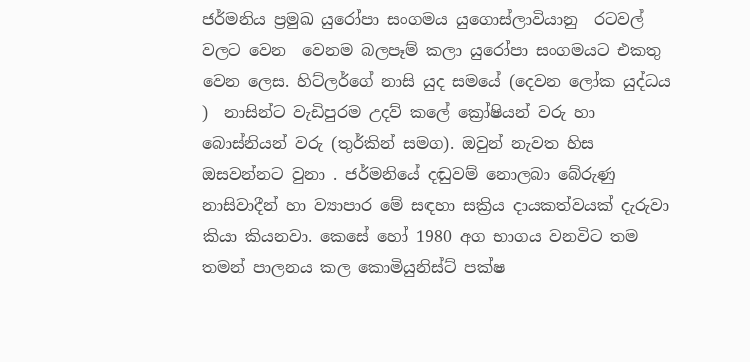ජර්මනිය ප්‍රමුඛ යුරෝපා සංගමය යුගොස්ලාවියානු  රටවල් වලට වෙන  වෙනම බලපෑම් කලා යුරෝපා සංගමයට එකතු වෙන ලෙස. හිට්ලර්ගේ නාසි යුද සමයේ (දෙවන ලෝක යුද්ධය )  නාසින්ට වැඩිපුරම උදව් කලේ ක්‍රෝෂියන් වරු හා බොස්නියන් වරු (තුර්කින් සමග). ඔවුන් නැවත හිස ඔසවන්නට වුනා . ජර්මනියේ දඬුවම් නොලබා බේරුණු නාසිවාදීන් හා ව්‍යාපාර මේ සඳහා සක්‍රිය දායකත්වයක් දැරුවා  කියා කියනවා. කෙසේ හෝ 1980 අග භාගය වනවිට තම තමන් පාලනය කල කොමියුනිස්ට් පක්ෂ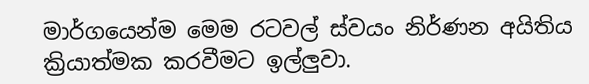මාර්ගයෙන්ම මෙම රටවල් ස්වයං නිර්ණන අයිතිය ක්‍රියාත්මක කරවීමට ඉල්ලුවා.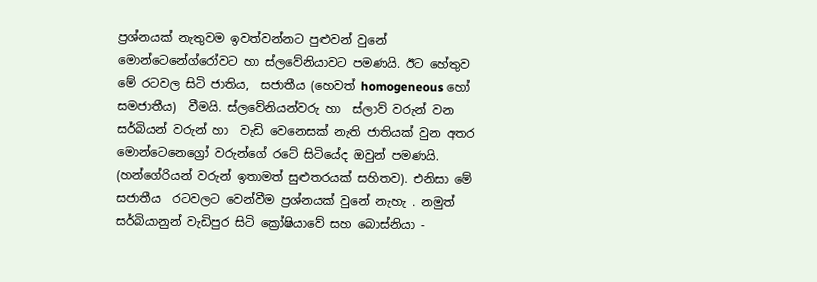ප්‍රශ්නයක් නැතුවම ඉවත්වන්නට පුළුවන් වුනේ මොන්ටෙනේග්රෝවට හා ස්ලවේනියාවට පමණයි. ඊට හේතුව මේ රටවල සිටි ජාතිය,  සජාතීය (හෙවත් homogeneous හෝ සමජාතීය)  වීමයි. ස්ලවේනියන්වරු හා  ස්ලාව් වරුන් වන සර්බියන් වරුන් හා  වැඩි වෙනෙසක් නැති ජාතියක් වුන අතර මොන්ටෙනෙග්‍රෝ වරුන්ගේ රටේ සිටියේද ඔවුන් පමණයි. (හන්ගේරියන් වරුන් ඉතාමත් සුළුතරයක් සහිතව). එනිසා මේ සජාතීය  රටවලට වෙන්වීම ප්‍රශ්නයක් වුනේ නැහැ . නමුත් සර්බියානුන් වැඩිපුර සිටි ක්‍රෝෂියාවේ සහ බොස්නියා -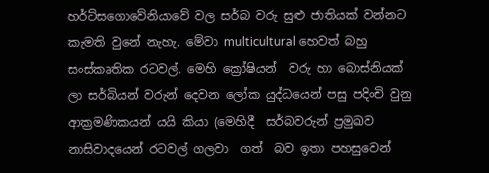හර්ට්සගොවේනියාවේ වල සර්බ වරු සුළු ජාතියක් වන්නට කැමති වුනේ නැහැ. මේවා multicultural හෙවත් බහු සංස්කෘතික රටවල්. මෙහි ක්‍රෝෂියන්  වරු හා බොස්නියක් ලා සර්බියන් වරුන් දෙවන ලෝක යුද්ධයෙන් පසු පදිංචි වුනු ආක්‍රමණිකයන් යයි කියා (මෙහිදී  සර්බවරුන් ප්‍රමුඛව නාසිවාදයෙන් රටවල් ගලවා  ගත්  බව ඉතා පහසුවෙන්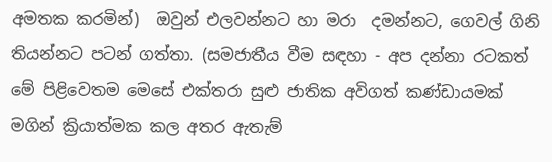අමතක කරමින්)  ඔවුන් එලවන්නට හා මරා  දමන්නට, ගෙවල් ගිනි තියන්නට පටන් ගත්තා. (සමජාතීය වීම සඳහා - අප දන්නා රටකත් මේ පිළිවෙතම මෙසේ එක්තරා සුළු ජාතික අවිගත් කණ්ඩායමක් මගින් ක්‍රියාත්මක කල අතර ඇතැම්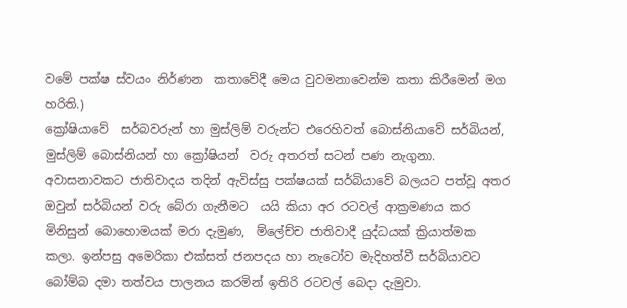වමේ පක්ෂ ස්වයං නිර්ණන  කතාවේදී මෙය වුවමනාවෙන්ම කතා කිරීමෙන් මග හරිති.)
ක්‍රෝෂියාවේ  සර්බවරුන් හා මුස්ලිම් වරුන්ට එරෙහිවත් බොස්නියාවේ සර්බියන්, මුස්ලිම් බොස්නියන් හා ක්‍රෝෂියන්  වරු අතරත් සටන් පණ නැගුනා. අවාසනාවකට ජාතිවාදය තදින් ඇවිස්සු පක්ෂයක් සර්බියාවේ බලයට පත්වූ අතර ඔවුන් සර්බියන් වරු බේරා ගැනීමට  යයි කියා අර රටවල් ආක්‍රමණය කර මිනිසුන් බොහොමයක් මරා දැමුණ,  ම්ලේච්ච ජාතිවාදී යුද්ධයක් ක්‍රියාත්මක කලා. ඉන්පසු අමෙරිකා එක්සත් ජනපදය හා නැටෝව මැදිහත්වී සර්බියාවට බෝම්බ දමා තත්වය පාලනය කරමින් ඉතිරි රටවල් බෙදා දැමුවා.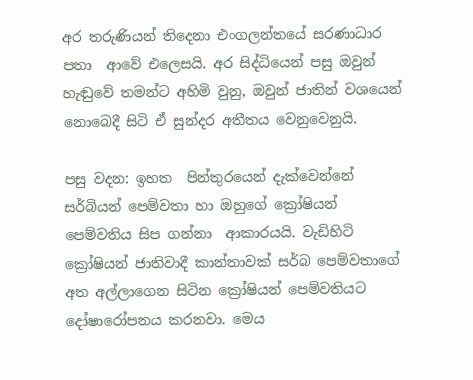අර තරුණියන් තිදෙනා එංගලන්තයේ සරණාධාර පතා  ආවේ එලෙසයි. අර සිද්ධියෙන් පසු ඔවුන් හැඬුවේ තමන්ට අහිමි වුනු, ඔවුන් ජාතින් වශයෙන් නොබෙදී සිටි ඒ සුන්දර අතීතය වෙනුවෙනුයි.

පසු වදන: ඉහත  පින්තුරයෙන් දැක්වෙන්නේ සර්බියන් පෙම්වතා හා ඔහුගේ ක්‍රෝෂියන් පෙම්වතිය සිප ගන්නා  ආකාරයයි. වැඩිහිටි ක්‍රෝෂියන් ජාතිවාදී කාන්තාවක් සර්බ පෙම්වතාගේ අත අල්ලාගෙන සිටින ක්‍රෝෂියන් පෙම්වතියට දෝෂාරෝපනය කරනවා. මෙය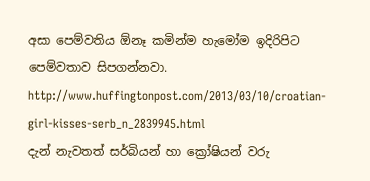අසා පෙම්වතිය ඕනෑ කමින්ම හැමෝම ඉදිරිපිට පෙම්වතාව සිපගන්නවා.
http://www.huffingtonpost.com/2013/03/10/croatian-girl-kisses-serb_n_2839945.html
දැන් නැවතත් සර්බියන් හා ක්‍රෝෂියන් වරු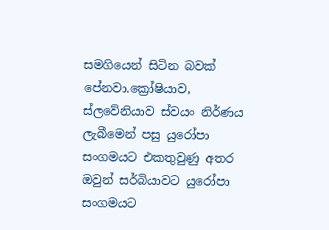සමගියෙන් සිටින බවක් පේනවා.ක්‍රෝෂියාව, ස්ලවේනියාව ස්වයං නිර්ණය ලැබීමෙන් පසු යුරෝපා සංගමයට එකතුවුණු අතර  ඔවුන් සර්බියාවට යුරෝපා සංගමයට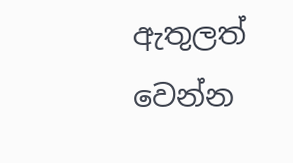ඇතුලත් වෙන්න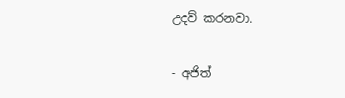උදව් කරනවා.

- අජිත්